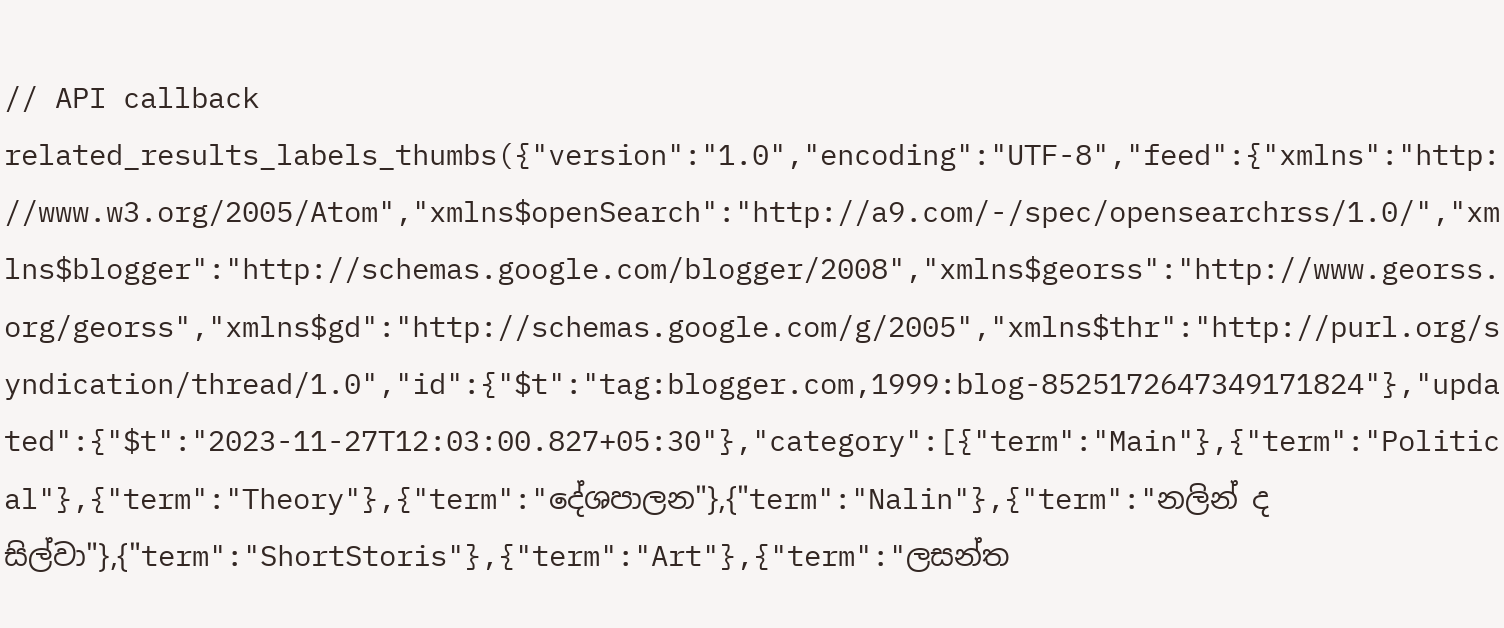// API callback
related_results_labels_thumbs({"version":"1.0","encoding":"UTF-8","feed":{"xmlns":"http://www.w3.org/2005/Atom","xmlns$openSearch":"http://a9.com/-/spec/opensearchrss/1.0/","xmlns$blogger":"http://schemas.google.com/blogger/2008","xmlns$georss":"http://www.georss.org/georss","xmlns$gd":"http://schemas.google.com/g/2005","xmlns$thr":"http://purl.org/syndication/thread/1.0","id":{"$t":"tag:blogger.com,1999:blog-8525172647349171824"},"updated":{"$t":"2023-11-27T12:03:00.827+05:30"},"category":[{"term":"Main"},{"term":"Political"},{"term":"Theory"},{"term":"දේශපාලන"},{"term":"Nalin"},{"term":"නලින් ද සිල්වා"},{"term":"ShortStoris"},{"term":"Art"},{"term":"ලසන්ත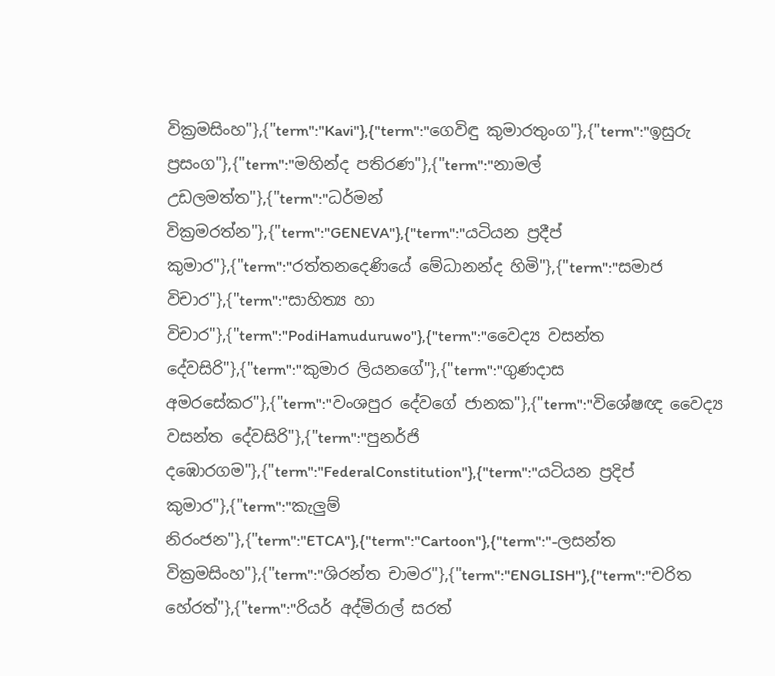වික්‍රමසිංහ"},{"term":"Kavi"},{"term":"ගෙවිඳු කුමාරතුංග"},{"term":"ඉසුරු ප්‍රසංග"},{"term":"මහින්ද පතිරණ"},{"term":"නාමල් උඩලමත්ත"},{"term":"ධර්මන් වික්‍රමරත්න"},{"term":"GENEVA"},{"term":"යටියන ප්‍රදීප් කුමාර"},{"term":"රත්තනදෙණියේ මේධානන්ද හිමි"},{"term":"සමාජ විචාර"},{"term":"සාහිත්‍ය හා විචාර"},{"term":"PodiHamuduruwo"},{"term":"වෛද්‍ය වසන්ත දේවසිරි"},{"term":"කුමාර ලියනගේ"},{"term":"ගුණදාස අමරසේකර"},{"term":"වංශපුර දේවගේ ජානක"},{"term":"විශේෂඥ වෛද්‍ය වසන්ත දේවසිරි"},{"term":"පුනර්ජි දඹොරගම"},{"term":"FederalConstitution"},{"term":"යටියන ප්‍රදිප් කුමාර"},{"term":"කැලුම් නිරංජන"},{"term":"ETCA"},{"term":"Cartoon"},{"term":"-ලසන්ත වික්‍රමසිංහ"},{"term":"ශිරන්ත චාමර"},{"term":"ENGLISH"},{"term":"චරිත හේරත්"},{"term":"රියර් අද්මිරාල් සරත්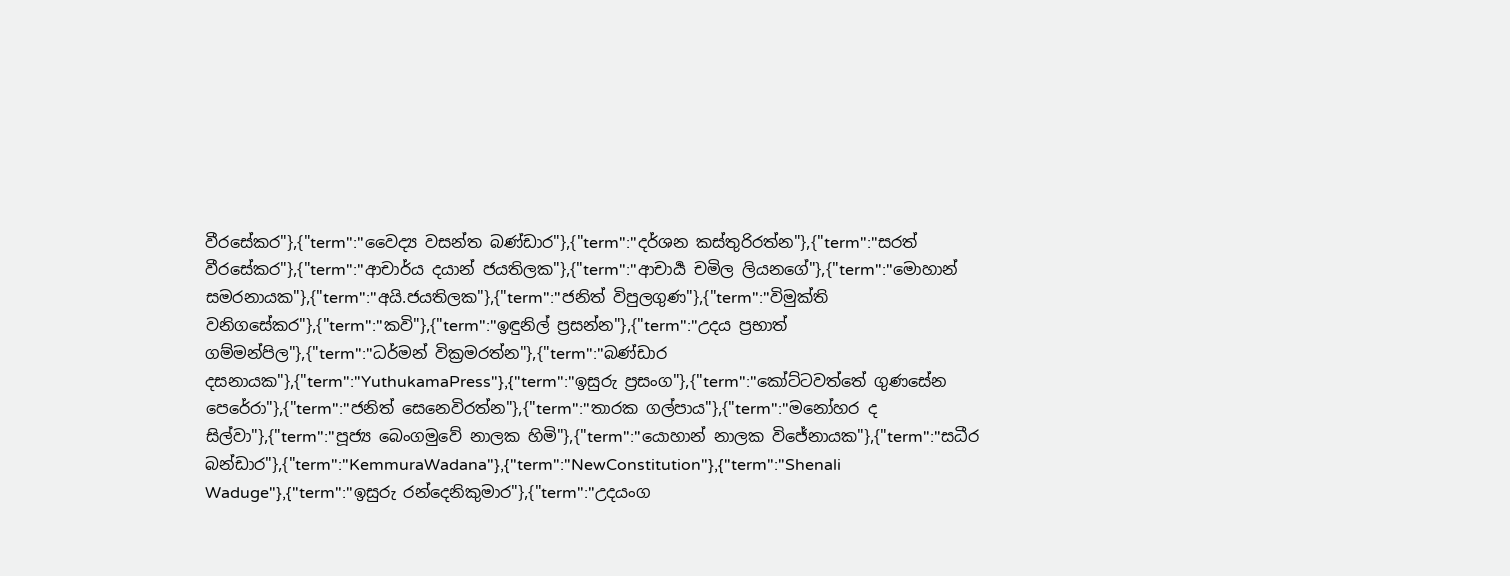වීරසේකර"},{"term":"වෛද්‍ය වසන්ත බණ්ඩාර"},{"term":"දර්ශන කස්තුරිරත්න"},{"term":"සරත් වීරසේකර"},{"term":"ආචාර්ය දයාන් ජයතිලක"},{"term":"ආචාර්‍ය චමිල ලියනගේ"},{"term":"මොහාන් සමරනායක"},{"term":"අයි.ජයතිලක"},{"term":"ජනිත් විපුලගුණ"},{"term":"විමුක්ති වනිගසේකර"},{"term":"කවි"},{"term":"ඉඳුනිල් ප්‍රසන්න"},{"term":"උදය ප්‍රභාත් ගම්මන්පිල"},{"term":"ධර්මන් වික්‍රමරත්න"},{"term":"බණ්ඩාර දසනායක"},{"term":"YuthukamaPress"},{"term":"ඉසුරු ප්‍රසංග"},{"term":"කෝට්ටවත්තේ ගුණසේන පෙරේරා"},{"term":"ජනිත් සෙනෙවිරත්න"},{"term":"තාරක ගල්පාය"},{"term":"මනෝහර ද සිල්වා"},{"term":"පූජ්‍ය බෙංගමුවේ නාලක හිමි"},{"term":"යොහාන් නාලක විජේනායක"},{"term":"සධීර බන්ඩාර"},{"term":"KemmuraWadana"},{"term":"NewConstitution"},{"term":"Shenali Waduge"},{"term":"ඉසුරු රන්දෙනිකුමාර"},{"term":"උදයංග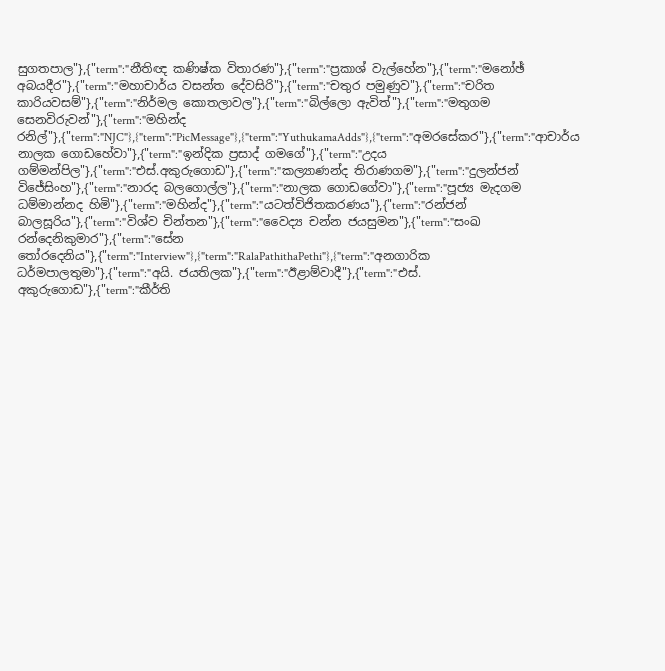සුගතපාල"},{"term":"නීතිඥ කණිෂ්ක විතාරණ"},{"term":"ප්‍රකාශ් වැල්හේන"},{"term":"මනෝඡ් අබයදීර"},{"term":"මහාචාර්ය වසන්ත දේවසිරි"},{"term":"චතුර පමුණුව"},{"term":"චරිත කාරියවසම්"},{"term":"නිර්මල කොතලාවල"},{"term":"බිල්ලො ඇවිත්"},{"term":"මතුගම සෙනවිරුවන්"},{"term":"මහින්ද රනිල්"},{"term":"NJC"},{"term":"PicMessage"},{"term":"YuthukamaAdds"},{"term":"අමරසේකර"},{"term":"ආචාර්ය නාලක ගොඩහේවා"},{"term":"ඉන්දික ප්‍රසාද් ගමගේ"},{"term":"උදය ගම්මන්පිල"},{"term":"එස්.අකුරුගොඩ"},{"term":"කල්‍යාණන්ද තිරාණගම"},{"term":"දුලන්ජන් විජේසිංහ"},{"term":"නාරද බලගොල්ල"},{"term":"නාලක ගොඩගේවා"},{"term":"පූජ්‍ය මැදගම ධම්මාන්නද හිමි"},{"term":"මහින්ද"},{"term":"යටත්විජිතකරණය"},{"term":"රන්ජන් බාලසූරිය"},{"term":"විශ්ව චින්තන"},{"term":"වෛද්‍ය චන්න ජයසුමන"},{"term":"සංඛ රන්දෙනිකුමාර"},{"term":"සේන තෝරදෙනිය"},{"term":"Interview"},{"term":"RalaPathithaPethi"},{"term":"අනගාරික ධර්මපාලතුමා"},{"term":"අයි. ජයතිලක"},{"term":"ඊළාම්වාදී"},{"term":"එස්. අකුරුගොඩ"},{"term":"කීර්ති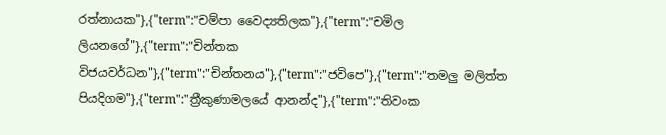රත්නායක"},{"term":"චම්පා වෛද්‍යතිලක"},{"term":"චමිල ලියනගේ"},{"term":"චින්තක විජයවර්ධන"},{"term":"චින්තනය"},{"term":"ජවිපෙ"},{"term":"තමලු මලිත්ත පියදිගම"},{"term":"ත්‍රීකුණාමලයේ ආනන්ද"},{"term":"තිවංක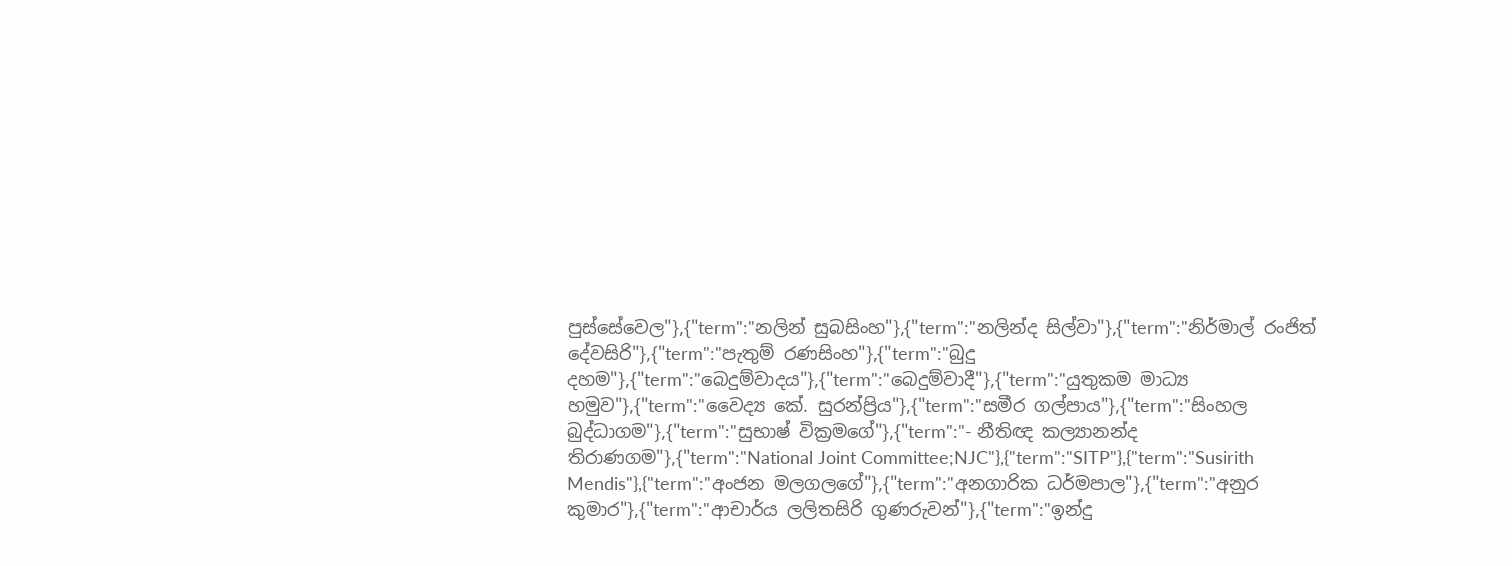පුස්සේවෙල"},{"term":"නලින් සුබසිංහ"},{"term":"නලින්ද සිල්වා"},{"term":"නිර්මාල් රංජිත් දේවසිරි"},{"term":"පැතුම් රණසිංහ"},{"term":"බුදු දහම"},{"term":"බෙදුම්වාදය"},{"term":"බෙදුම්වාදී"},{"term":"යුතුකම මාධ්‍ය හමුව"},{"term":"වෛද්‍ය කේ. සුරන්ප්‍රිය"},{"term":"සමීර ගල්පාය"},{"term":"සිංහල බුද්ධාගම"},{"term":"සුභාෂ් වික්‍රමගේ"},{"term":"- නීතිඥ කල්‍යානන්ද තිරාණගම"},{"term":"National Joint Committee;NJC"},{"term":"SITP"},{"term":"Susirith Mendis"},{"term":"අංජන මලගලගේ"},{"term":"අනගාරික ධර්මපාල"},{"term":"අනුර කුමාර"},{"term":"ආචාර්ය ලලිතසිරි ගුණරුවන්"},{"term":"ඉන්දු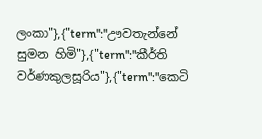ලංකා"},{"term":"ඌවතැන්නේ සුමන හිමි"},{"term":"කීර්ති වර්ණකුලසූරිය"},{"term":"කෙටි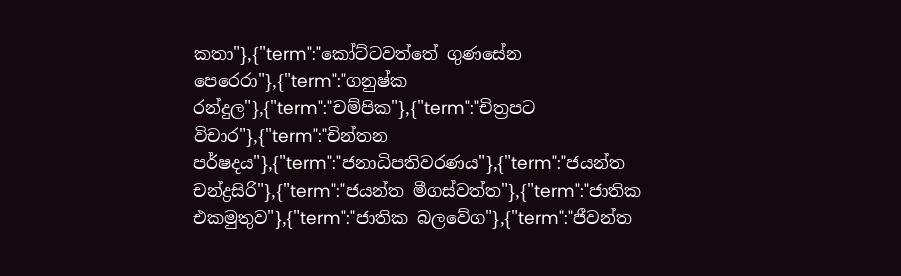කතා"},{"term":"කෝට්ටවත්තේ ගුණසේන පෙරෙරා"},{"term":"ගනුෂ්ක රන්දුල"},{"term":"චම්පික"},{"term":"චිත්‍රපට විචාර"},{"term":"චින්තන පර්ෂදය"},{"term":"ජනාධිපතිවරණය"},{"term":"ජයන්ත චන්ද්‍රසිරි"},{"term":"ජයන්ත මීගස්වත්ත"},{"term":"ජාතික එකමුතුව"},{"term":"ජාතික බලවේග"},{"term":"ජීවන්ත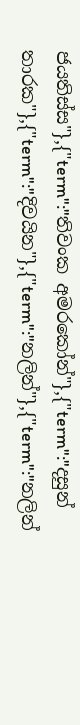ජයතිස්ස"},{"term":"තිවංක අමරකෝන්"},{"term":"දසුන් තාරක"},{"term":"දිවයින"},{"term":"නලින්"},{"term":"නලින්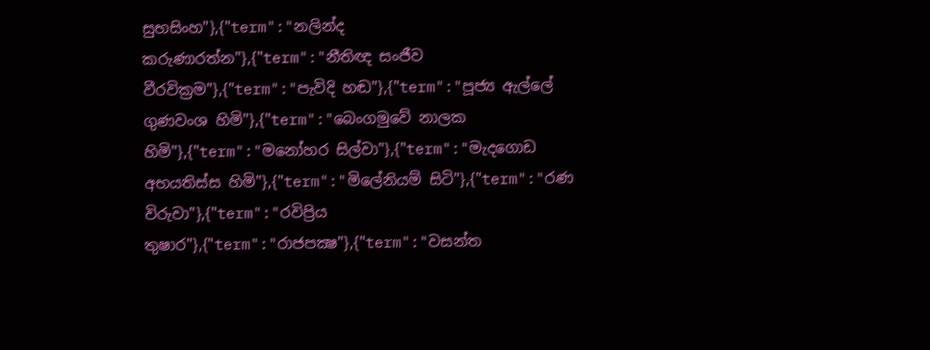සුභසිංහ"},{"term":"නලින්ද කරුණාරත්න"},{"term":"නීතිඥ සංජීව වීරවික්‍රම"},{"term":"පැවිදි හඬ"},{"term":"පූජ්‍ය ඇල්ලේ ගුණවංශ හිමි"},{"term":"බෙංගමුවේ නාලක හිමි"},{"term":"මනෝහර සිල්වා"},{"term":"මැදගොඩ අභයතිස්ස හිමි"},{"term":"මිලේනියම් සිටි"},{"term":"රණ විරුවා"},{"term":"රවිප්‍රිය තුෂාර"},{"term":"රාජපක්‍ෂ"},{"term":"වසන්ත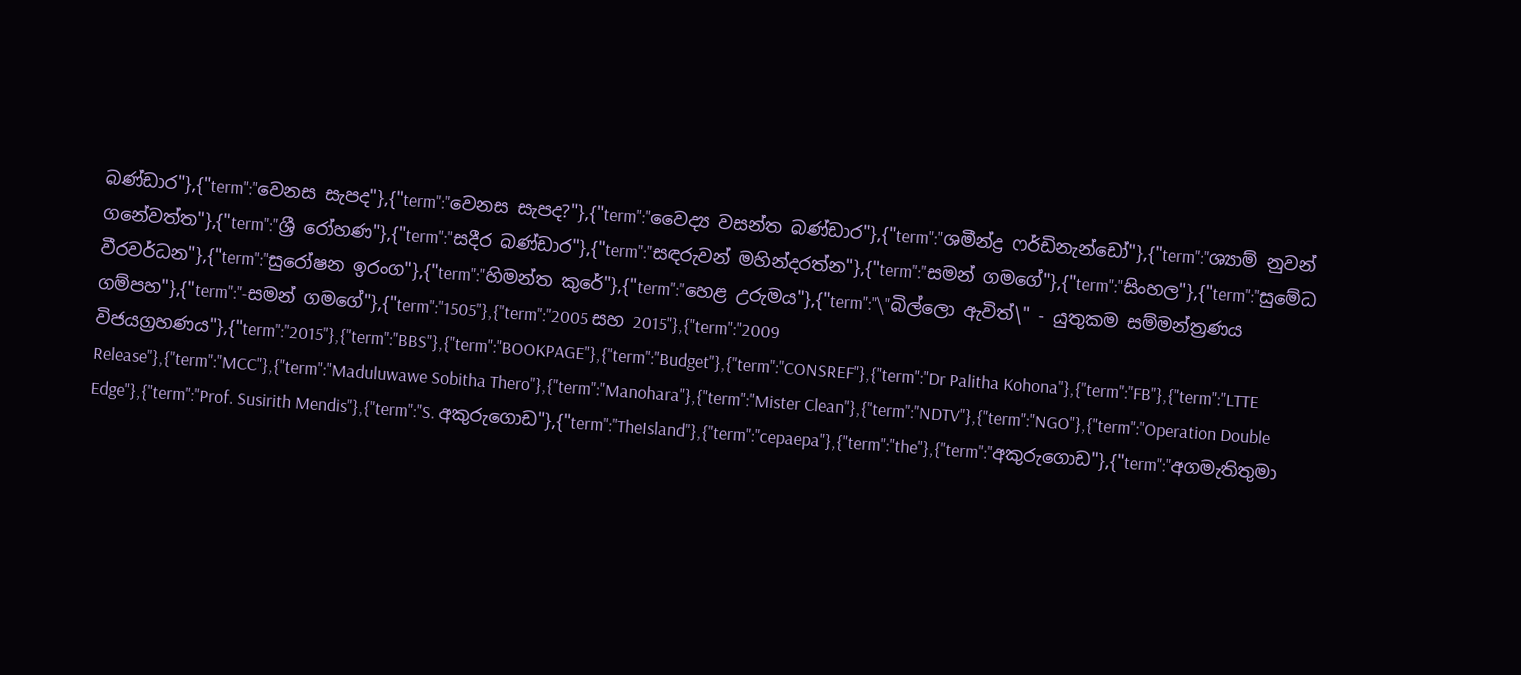බණ්ඩාර"},{"term":"වෙනස සැපද"},{"term":"වෙනස සැපද?"},{"term":"වෛද්‍ය වසන්ත බණ්‌ඩාර"},{"term":"ශමීන්ද්‍ර ෆර්ඩිනැන්ඩෝ"},{"term":"ශ්‍යාම් නුවන් ගනේවත්ත"},{"term":"ශ්‍රී රෝහණ"},{"term":"සදීර බණ්ඩාර"},{"term":"සඳරුවන් මහින්දරත්න"},{"term":"සමන් ගමගේ"},{"term":"සිංහල"},{"term":"සුමේධ වීරවර්ධන"},{"term":"සුරෝෂන ඉරංග"},{"term":"හිමන්ත කුරේ"},{"term":"හෙළ උරුමය"},{"term":"\"බිල්ලො ඇවිත්\" - යුතුකම සම්මන්ත්‍රණය ගම්පහ"},{"term":"-සමන් ගමගේ"},{"term":"1505"},{"term":"2005 සහ 2015"},{"term":"2009 විජයග්‍රහණය"},{"term":"2015"},{"term":"BBS"},{"term":"BOOKPAGE"},{"term":"Budget"},{"term":"CONSREF"},{"term":"Dr Palitha Kohona"},{"term":"FB"},{"term":"LTTE Release"},{"term":"MCC"},{"term":"Maduluwawe Sobitha Thero"},{"term":"Manohara"},{"term":"Mister Clean"},{"term":"NDTV"},{"term":"NGO"},{"term":"Operation Double Edge"},{"term":"Prof. Susirith Mendis"},{"term":"S. අකුරුගොඩ"},{"term":"TheIsland"},{"term":"cepaepa"},{"term":"the"},{"term":"අකුරුගොඩ"},{"term":"අගමැතිතුමා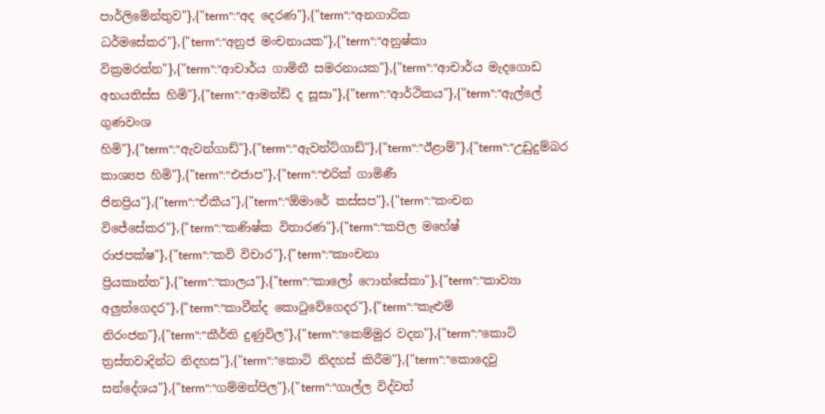පාර්ලිමේන්තුව"},{"term":"අද දෙරණ"},{"term":"අනගාරික ධර්මසේකර"},{"term":"අනුජ මංචනායක"},{"term":"අනුෂ්කා වික්‍රමරත්න"},{"term":"ආචාර්ය ගාමිනී සමරනායක"},{"term":"ආචාර්ය මැදගොඩ අභයතිස්‌ස හිමි"},{"term":"ආමන්ඩ් ද සූසා"},{"term":"ආර්ථිකය"},{"term":"ඇල්ලේ ගුණවංශ හිමි"},{"term":"ඇවන්ගාඩ්"},{"term":"ඇවන්ට්ගාඩ්"},{"term":"ඊළාම්"},{"term":"උඩුදුම්බර කාශ්‍යප හිමි"},{"term":"එජාප"},{"term":"එරික්‌ ගාමිණී ජිනප්‍රිය"},{"term":"ඒකීය"},{"term":"ඕමාරේ කස්‌සප"},{"term":"කංචන විජේසේකර"},{"term":"කණිෂ්ක විතාරණ"},{"term":"කපිල මහේෂ් රාජපක්ෂ"},{"term":"කවි විචාර"},{"term":"කාංචනා ප්‍රියකාන්ත"},{"term":"කාලය"},{"term":"කාලෝ ෆොන්සේකා"},{"term":"කාව්‍යා අලුත්ගෙදර"},{"term":"කාවීන්ද කොටුවේගෙදර"},{"term":"කැළුම් නිරංජන"},{"term":"කීර්ති දුණුවිල"},{"term":"කෙම්මුර වදන"},{"term":"කොටි ත්‍රස්‌තවාදින්ට නිදහස"},{"term":"කොටි නිදහස් කිරීම"},{"term":"කොදෙවු සන්දේශය"},{"term":"ගම්මන්පිල"},{"term":"ගාල්ල විද්වත්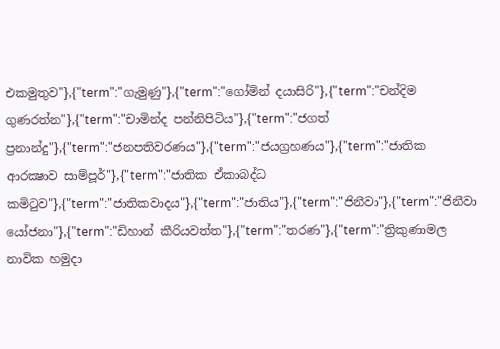එකමුතුව"},{"term":"ගැමුණු"},{"term":"ගෝමින් දයාසිරි"},{"term":"චන්දිම ගුණරත්න"},{"term":"චාමින්ද පන්නිපිටිය"},{"term":"ජගත් ප්‍රනාන්දු"},{"term":"ජනපතිවරණය"},{"term":"ජයග්‍රහණය"},{"term":"ජාතික ආරක්‍ෂාව සාම්පූර්"},{"term":"ජාතික ඒකාබද්ධ කමිටුව"},{"term":"ජාතිකවාදය"},{"term":"ජාතිය"},{"term":"ජිනීවා"},{"term":"ජිනීවා යෝජනා"},{"term":"ඩිහාන් කීරියවත්ත"},{"term":"තරණ"},{"term":"ත්‍රිකුණාමල නාවික හමුදා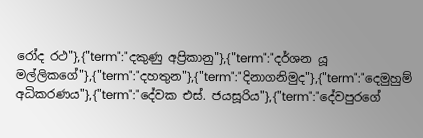රෝද රථ"},{"term":"දකුණු අප්‍රිකානු"},{"term":"දර්ශන යූ මල්ලිකගේ"},{"term":"දහතුන"},{"term":"දිනාගනිමුද"},{"term":"දෙමුහුම් අධිකරණය"},{"term":"දේවක එස්. ජයසූරිය"},{"term":"දේවපුරගේ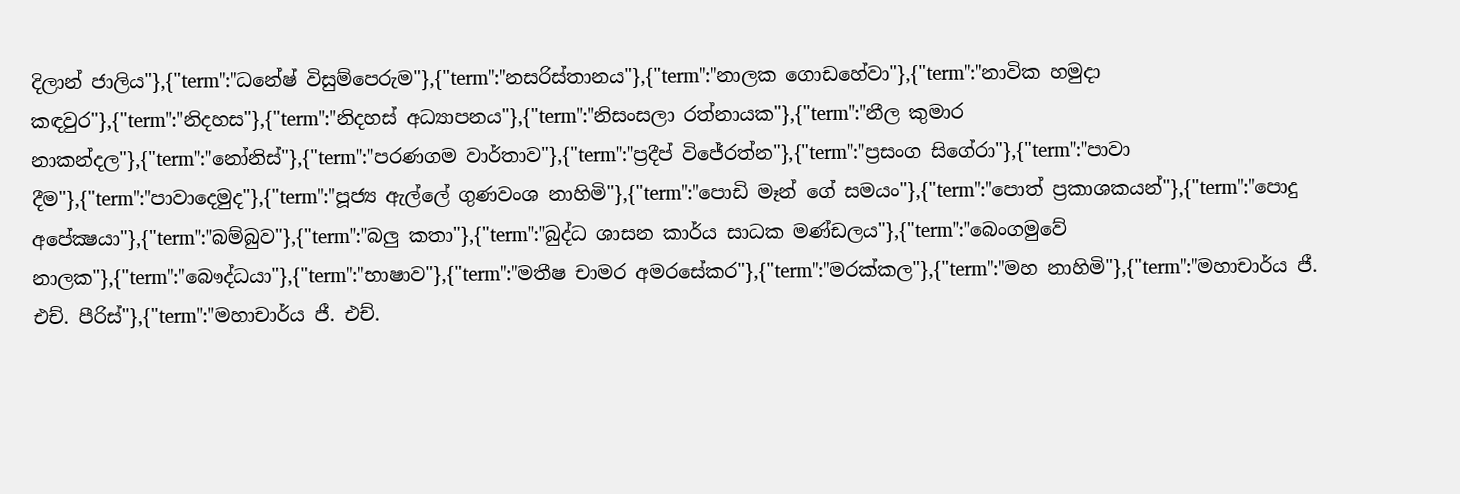දිලාන් ජාලිය"},{"term":"ධනේෂ් විසුම්පෙරුම"},{"term":"නසරිස්‌තානය"},{"term":"නාලක ගොඩහේවා"},{"term":"නාවික හමුදා කඳවුර"},{"term":"නිදහස"},{"term":"නිදහස් අධ්‍යාපනය"},{"term":"නිසංසලා රත්නායක"},{"term":"නීල කුමාර නාකන්දල"},{"term":"නෝනිස්"},{"term":"පරණගම වාර්තාව"},{"term":"ප්‍රදීප් විජේරත්න"},{"term":"ප්‍රසංග සිගේරා"},{"term":"පාවා දීම"},{"term":"පාවාදෙමුද"},{"term":"පූජ්‍ය ඇල්ලේ ගුණවංශ නාහිමි"},{"term":"පොඩි මෑන් ගේ සමයං"},{"term":"පොත් ප්‍රකාශකයන්"},{"term":"පොදු අපේක්‍ෂයා"},{"term":"බම්බුව"},{"term":"බලු කතා"},{"term":"බුද්ධ ශාසන කාර්ය සාධක මණ්ඩලය"},{"term":"බෙංගමුවේ නාලක"},{"term":"බෞද්ධයා"},{"term":"භාෂාව"},{"term":"මතීෂ චාමර අමරසේකර"},{"term":"මරක්කල"},{"term":"මහ නාහිමි"},{"term":"මහාචාර්ය ජී. එච්. පීරිස්"},{"term":"මහාචාර්ය ජී. එච්.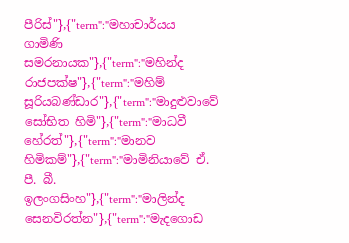පීරිස්‌"},{"term":"මහාචාර්යය ගාමිණි සමරනායක"},{"term":"මහින්ද රාජපක්ෂ"},{"term":"මහිම් සූරියබණ්ඩාර"},{"term":"මාදුළුවාවේ සෝභිත හිමි"},{"term":"මාධවී හේරත්"},{"term":"මානව හිමිකම්"},{"term":"මාමිනියාවේ ඒ. පී. බී. ඉලංගසිංහ"},{"term":"මාලින්ද සෙනවිරත්න"},{"term":"මැදගොඩ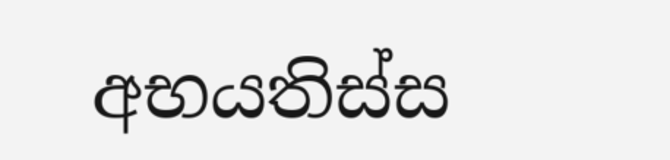අභයතිස්ස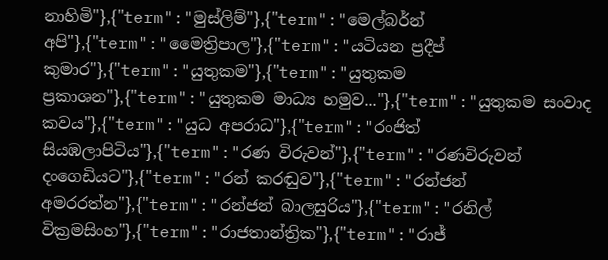නාහිමි"},{"term":"මුස්‌ලිම්"},{"term":"මෙල්බර්න් අපි"},{"term":"මෛත්‍රිපාල"},{"term":"යටියන ප්‍රදීප් කුමාර"},{"term":"යුතුකම"},{"term":"යුතුකම ප්‍රකාශන"},{"term":"යුතුකම මාධ්‍ය හමුව..."},{"term":"යුතුකම සංවාද කවය"},{"term":"යුධ අපරාධ"},{"term":"රංජිත් සියඹලාපිටිය"},{"term":"රණ විරුවන්"},{"term":"රණවිරුවන් දංගෙඩියට"},{"term":"රන් කරඬුව"},{"term":"රන්ජන් අමරරත්න"},{"term":"රන්ජන් බාලසුරිය"},{"term":"රනිල් වික්‍රමසිංහ"},{"term":"රාජතාන්ත්‍රික"},{"term":"රාජ්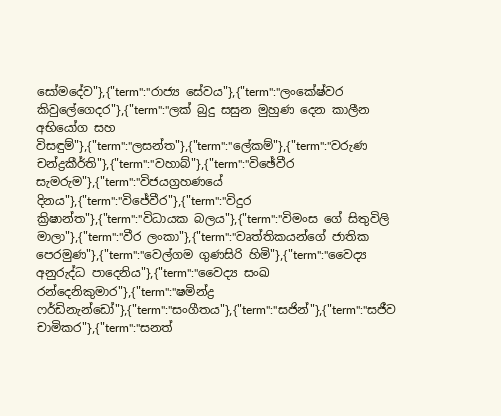සෝමදේව"},{"term":"රාජ්‍ය සේවය"},{"term":"ලංකේෂ්වර කිවුලේගෙදර"},{"term":"ලක් බුදු සසුන මුහුණ දෙන කාලීන අභියෝග සහ විසඳුම්"},{"term":"ලසන්ත"},{"term":"ලේකම්"},{"term":"වරුණ චන්ද්‍රකීර්ති"},{"term":"වහාබ්"},{"term":"විඡේවීර සැමරුම"},{"term":"විජයග්‍රහණයේ දිනය"},{"term":"විජේවීර"},{"term":"විදුර ක්‍රිෂාන්ත"},{"term":"විධායක බලය"},{"term":"විමංස ගේ සිතුවිලි මාලා"},{"term":"වීර ලංකා"},{"term":"වෘත්තිකයන්ගේ ජාතික පෙරමුණ"},{"term":"වෙල්ගම ගුණසිරි හිමි"},{"term":"වෛද්‍ය අනුරුද්ධ පාදෙනිය"},{"term":"වෛද්‍ය සංඛ රන්දෙනිකුමාර"},{"term":"ෂමින්ද්‍ර ෆර්ඩිනැන්ඩෝ"},{"term":"සංගීතය"},{"term":"සජින්"},{"term":"සජීව චාමිකර"},{"term":"සනත්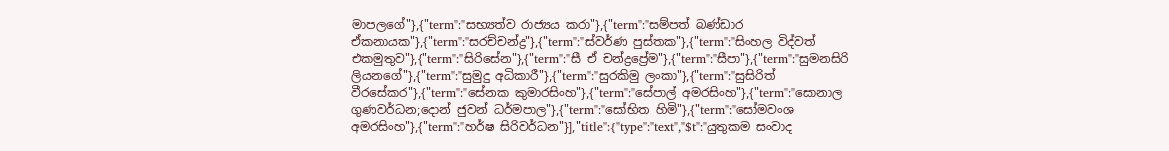මාපලගේ"},{"term":"සභ්‍යත්ව රාජ්‍යය කරා"},{"term":"සම්පත් බණ්ඩාර ඒකනායක"},{"term":"සරච්චන්ද්‍ර"},{"term":"ස්වර්ණ පුස්තක"},{"term":"සිංහල විද්වත් එකමුතුව"},{"term":"සිරිසේන"},{"term":"සී ඒ චන්ද්‍රප්‍රේම"},{"term":"සීපා"},{"term":"සුමනසිරි ලියනගේ"},{"term":"සුමුදු අධිකාරී"},{"term":"සුරකිමු ලංකා"},{"term":"සුසිරිත් වීරසේකර"},{"term":"සේනක කුමාරසිංහ"},{"term":"සේපාල් අමරසිංහ"},{"term":"සොනාල ගුණවර්ධන;දොන් ජුවන් ධර්මපාල"},{"term":"සෝභිත හිමි"},{"term":"සෝමවංශ අමරසිංහ"},{"term":"හර්ෂ සිරිවර්ධන"}],"title":{"type":"text","$t":"යුතුකම සංවාද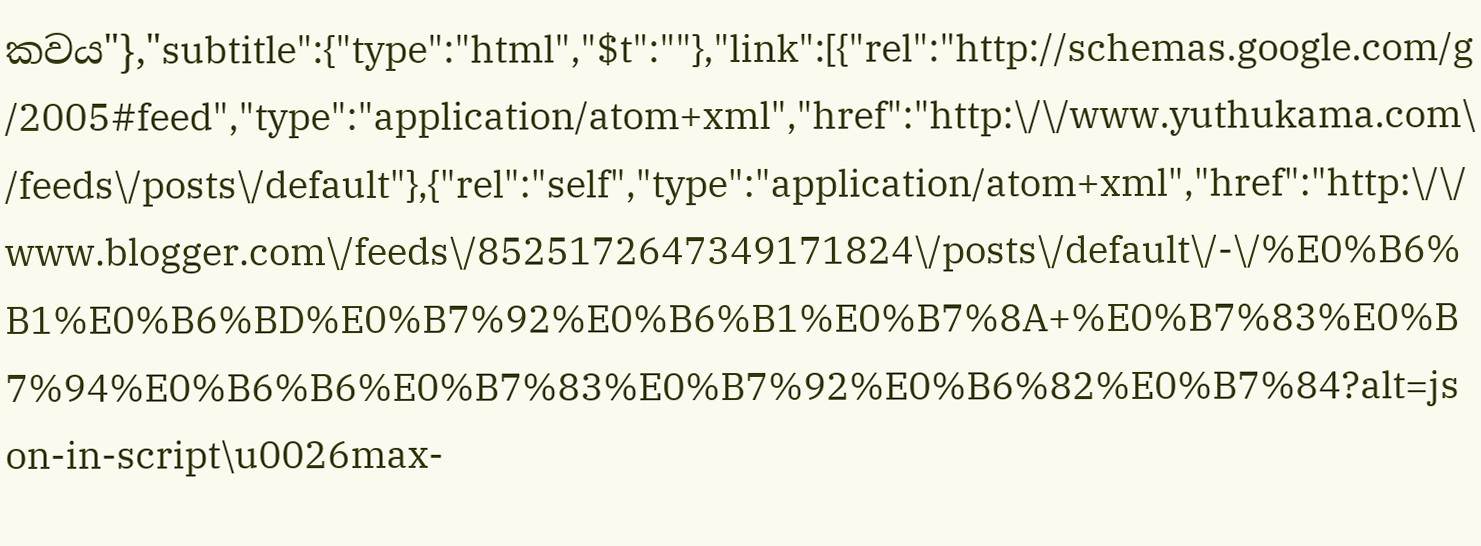කවය"},"subtitle":{"type":"html","$t":""},"link":[{"rel":"http://schemas.google.com/g/2005#feed","type":"application/atom+xml","href":"http:\/\/www.yuthukama.com\/feeds\/posts\/default"},{"rel":"self","type":"application/atom+xml","href":"http:\/\/www.blogger.com\/feeds\/8525172647349171824\/posts\/default\/-\/%E0%B6%B1%E0%B6%BD%E0%B7%92%E0%B6%B1%E0%B7%8A+%E0%B7%83%E0%B7%94%E0%B6%B6%E0%B7%83%E0%B7%92%E0%B6%82%E0%B7%84?alt=json-in-script\u0026max-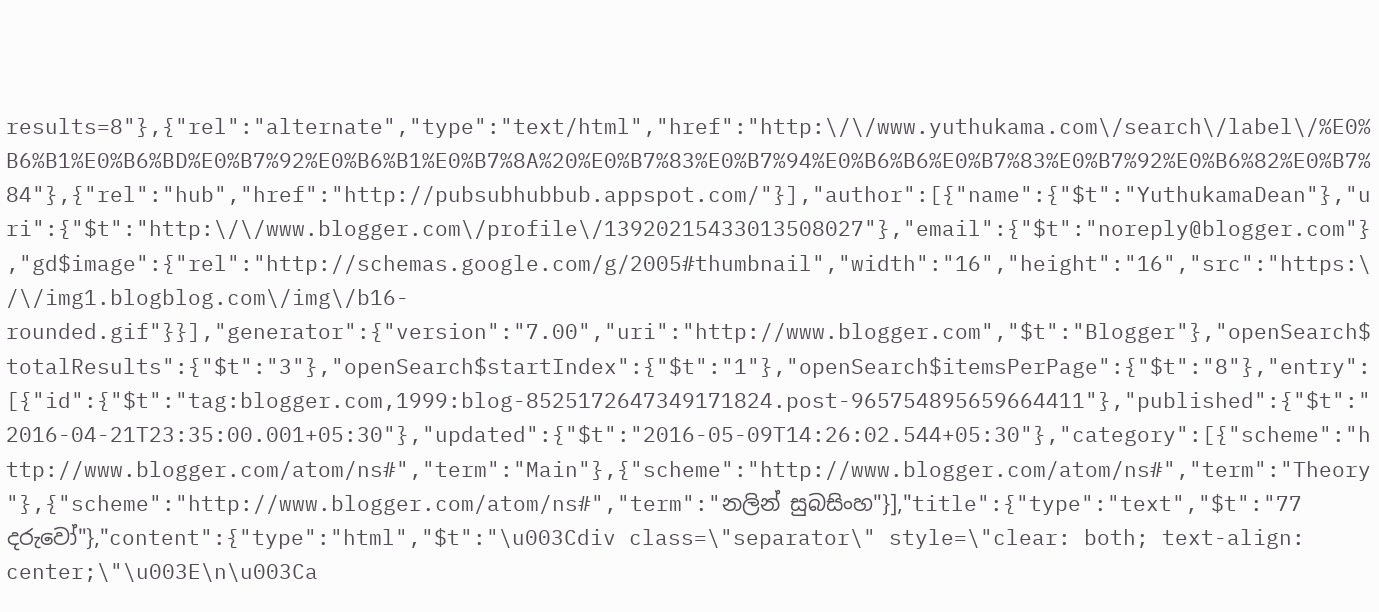results=8"},{"rel":"alternate","type":"text/html","href":"http:\/\/www.yuthukama.com\/search\/label\/%E0%B6%B1%E0%B6%BD%E0%B7%92%E0%B6%B1%E0%B7%8A%20%E0%B7%83%E0%B7%94%E0%B6%B6%E0%B7%83%E0%B7%92%E0%B6%82%E0%B7%84"},{"rel":"hub","href":"http://pubsubhubbub.appspot.com/"}],"author":[{"name":{"$t":"YuthukamaDean"},"uri":{"$t":"http:\/\/www.blogger.com\/profile\/13920215433013508027"},"email":{"$t":"noreply@blogger.com"},"gd$image":{"rel":"http://schemas.google.com/g/2005#thumbnail","width":"16","height":"16","src":"https:\/\/img1.blogblog.com\/img\/b16-rounded.gif"}}],"generator":{"version":"7.00","uri":"http://www.blogger.com","$t":"Blogger"},"openSearch$totalResults":{"$t":"3"},"openSearch$startIndex":{"$t":"1"},"openSearch$itemsPerPage":{"$t":"8"},"entry":[{"id":{"$t":"tag:blogger.com,1999:blog-8525172647349171824.post-965754895659664411"},"published":{"$t":"2016-04-21T23:35:00.001+05:30"},"updated":{"$t":"2016-05-09T14:26:02.544+05:30"},"category":[{"scheme":"http://www.blogger.com/atom/ns#","term":"Main"},{"scheme":"http://www.blogger.com/atom/ns#","term":"Theory"},{"scheme":"http://www.blogger.com/atom/ns#","term":"නලින් සුබසිංහ"}],"title":{"type":"text","$t":"77 දරුවෝ"},"content":{"type":"html","$t":"\u003Cdiv class=\"separator\" style=\"clear: both; text-align: center;\"\u003E\n\u003Ca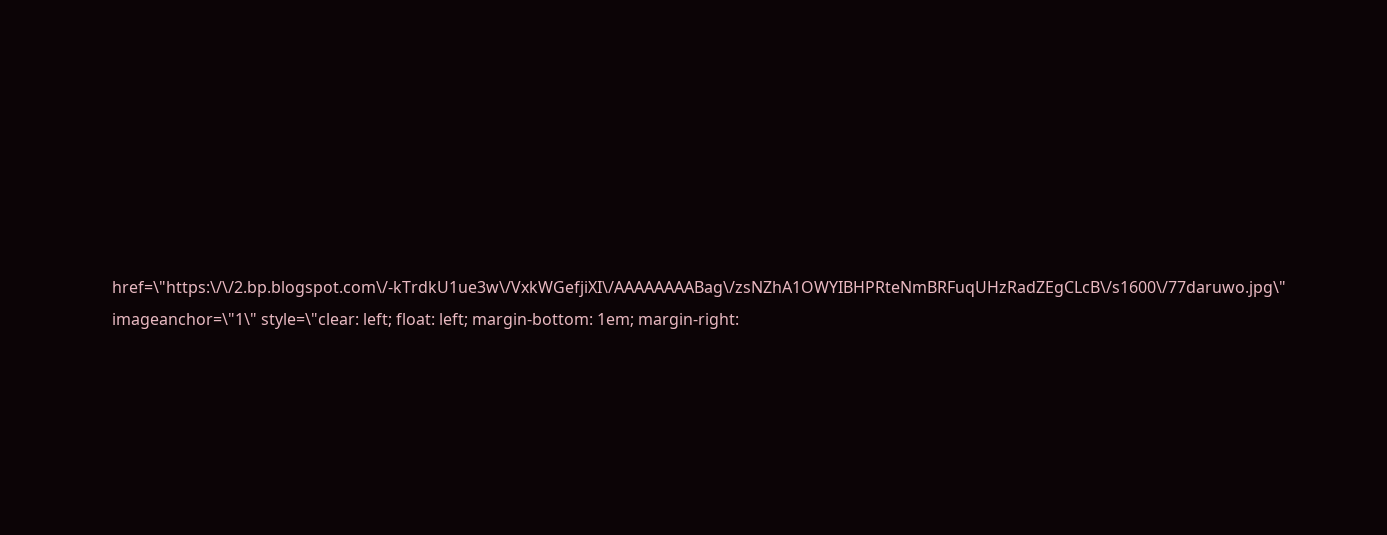href=\"https:\/\/2.bp.blogspot.com\/-kTrdkU1ue3w\/VxkWGefjiXI\/AAAAAAAABag\/zsNZhA1OWYIBHPRteNmBRFuqUHzRadZEgCLcB\/s1600\/77daruwo.jpg\" imageanchor=\"1\" style=\"clear: left; float: left; margin-bottom: 1em; margin-right: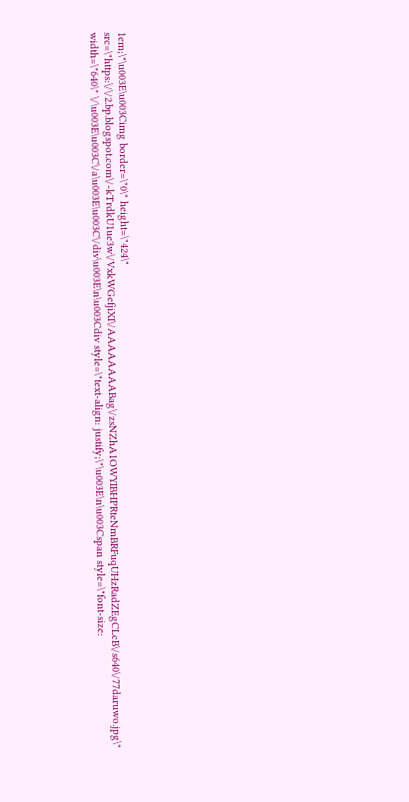1em;\"\u003E\u003Cimg border=\"0\" height=\"424\" src=\"https:\/\/2.bp.blogspot.com\/-kTrdkU1ue3w\/VxkWGefjiXI\/AAAAAAAABag\/zsNZhA1OWYIBHPRteNmBRFuqUHzRadZEgCLcB\/s640\/77daruwo.jpg\" width=\"640\" \/\u003E\u003C\/a\u003E\u003C\/div\u003E\n\u003Cdiv style=\"text-align: justify;\"\u003E\n\u003Cspan style=\"font-size: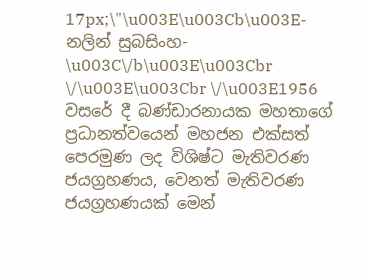17px;\"\u003E\u003Cb\u003E-නලින් සුබසිංහ- \u003C\/b\u003E\u003Cbr \/\u003E\u003Cbr \/\u003E1956 වසරේ දී බණ්ඩාරනායක මහතාගේ ප්‍රධානත්වයෙන් මහජන එක්සත් පෙරමුණ ලද විශිෂ්ට මැතිවරණ ජයග්‍රහණය, වෙනත් මැතිවරණ ජයග්‍රහණයක් මෙන්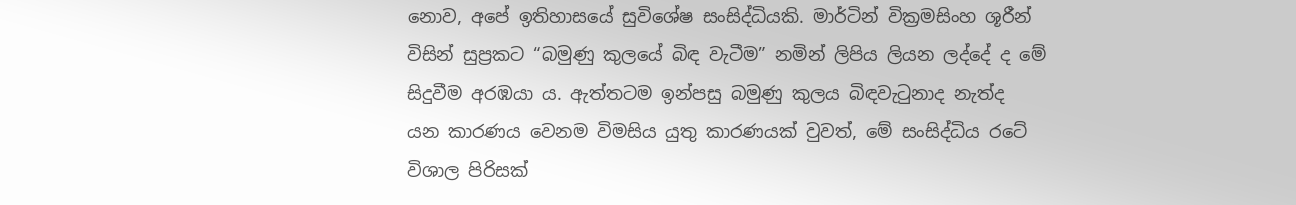නොව, අපේ ඉතිහාසයේ සුවිශේෂ සංසිද්ධියකි. මාර්ටින් වික්‍රමසිංහ ශූරීන් විසින් සුප්‍රකට “බමුණු කුලයේ බිඳ වැටීම” නමින් ලිපිය ලියන ලද්දේ ද මේ සිදුවීම අරඹයා ය. ඇත්තටම ඉන්පසු බමුණු කුලය බිඳවැටුනාද නැත්ද  යන කාරණය වෙනම විමසිය යුතු කාරණයක් වුවත්, මේ සංසිද්ධිය රටේ විශාල පිරිසක්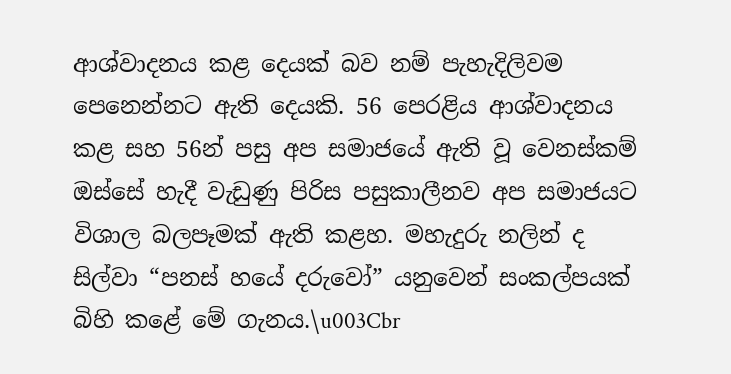ආශ්වාදනය කළ දෙයක් බව නම් පැහැදිලිවම පෙනෙන්නට ඇති දෙයකි. 56 පෙරළිය ආශ්වාදනය කළ සහ 56න් පසු අප සමාජයේ ඇති වූ වෙනස්කම් ඔස්සේ හැදී වැඩුණු පිරිස පසුකාලීනව අප සමාජයට විශාල බලපෑමක් ඇති කළහ. මහැදුරු නලින් ද සිල්වා “පනස් හයේ දරුවෝ” යනුවෙන් සංකල්පයක් බිහි කළේ මේ ගැනය.\u003Cbr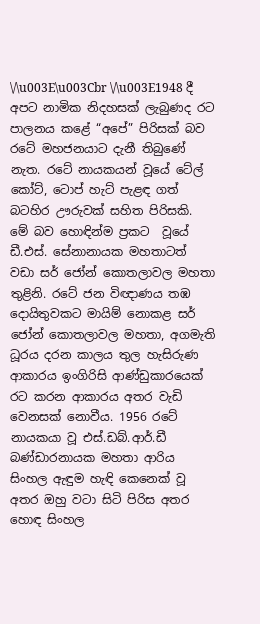\/\u003E\u003Cbr \/\u003E1948 දී අපට නාමික නිදහසක් ලැබුණද රට පාලනය කළේ “අපේ” පිරිසක් බව රටේ මහජනයාට දැනී තිබුණේ නැත. රටේ නායකයන් වූයේ ටේල් කෝට්, ටොප් හැට් පැළඳ ගත්  බටහිර ඌරුවක් සහිත පිරිසකි. මේ බව හොඳින්ම ප්‍රකට  වූයේ ඩී.එස්. සේනානායක මහතාටත් වඩා සර් ජෝන් කොතලාවල මහතා තුළිනි. රටේ ජන විඥාණය තඹ දොයිතුවකට මායිම් නොකළ සර් ජෝන් කොතලාවල මහතා, අගමැති ධූරය දරන කාලය තුල හැසිරුණ ආකාරය ඉංගිරිසි ආණ්ඩුකාරයෙක් රට කරන ආකාරය අතර වැඩි වෙනසක් නොවීය. 1956 රටේ නායකයා වූ එස්.ඩබ්.ආර්.ඩී බණ්ඩාරනායක මහතා ආරිය සිංහල ඇඳුම හැඳි කෙනෙක් වූ අතර ඔහු වටා සිටි පිරිස අතර හොඳ සිංහල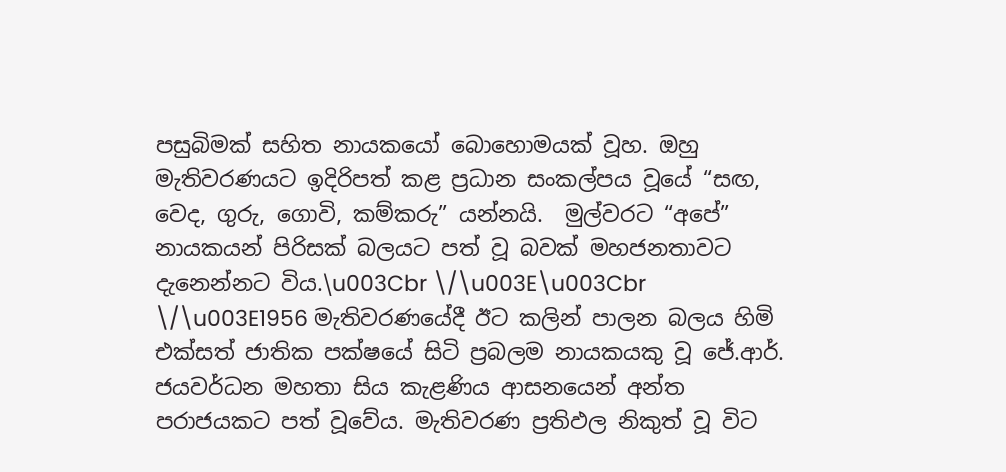පසුබිමක් සහිත නායකයෝ බොහොමයක් වූහ. ඔහු මැතිවරණයට ඉදිරිපත් කළ ප්‍රධාන සංකල්පය වූයේ “සඟ, වෙද, ගුරු, ගොවි, කම්කරු” යන්නයි.  මුල්වරට “අපේ” නායකයන් පිරිසක් බලයට පත් වූ බවක් මහජනතාවට දැනෙන්නට විය.\u003Cbr \/\u003E\u003Cbr \/\u003E1956 මැතිවරණයේදී ඊට කලින් පාලන බලය හිමි එක්සත් ජාතික පක්ෂයේ සිටි ප්‍රබලම නායකයකු වූ ජේ.ආර්. ජයවර්ධන මහතා සිය කැළණිය ආසනයෙන් අන්ත පරාජයකට පත් වූවේය. මැතිවරණ ප්‍රතිඵල නිකුත් වූ විට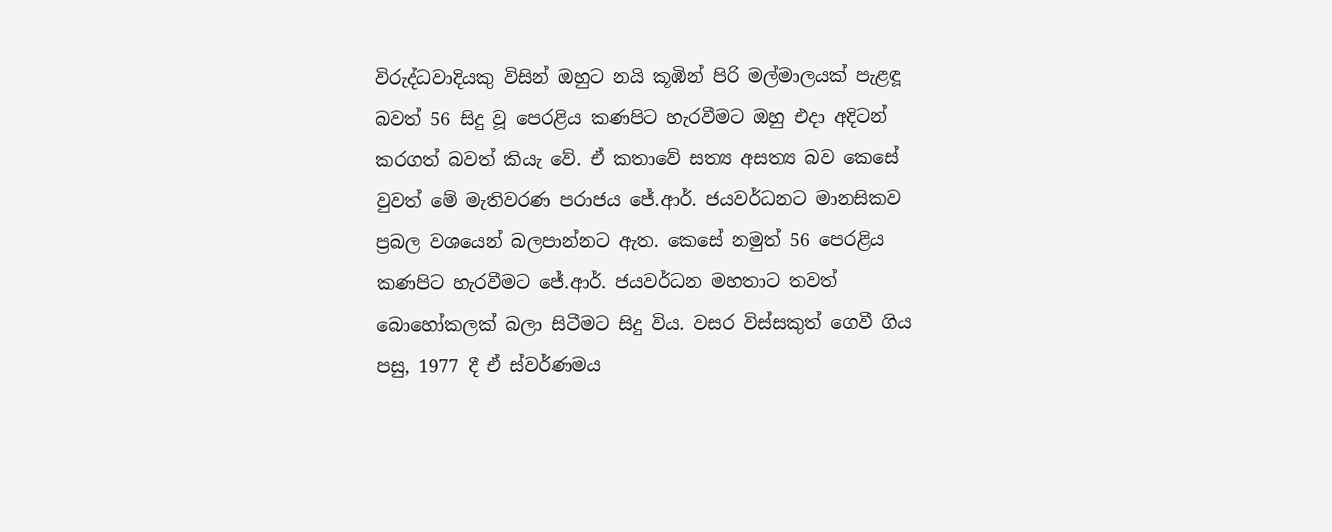විරුද්ධවාදියකු විසින් ඔහුට නයි කූඹින් පිරි මල්මාලයක් පැළඳූ බවත් 56 සිදු වූ පෙරළිය කණපිට හැරවීමට ඔහු එදා අදිටන් කරගත් බවත් කියැ වේ. ඒ කතාවේ සත්‍ය අසත්‍ය බව කෙසේ වුවත් මේ මැතිවරණ පරාජය ජේ.ආර්. ජයවර්ධනට මානසිකව ප්‍රබල වශයෙන් බලපාන්නට ඇත. කෙසේ නමුත් 56 පෙරළිය කණපිට හැරවීමට ජේ.ආර්. ජයවර්ධන මහතාට තවත් බොහෝකලක් බලා සිටීමට සිදු විය. වසර විස්සකුත් ගෙවී ගිය පසු, 1977 දී ඒ ස්වර්ණමය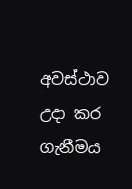අවස්ථාව උදා කර ගැනීමය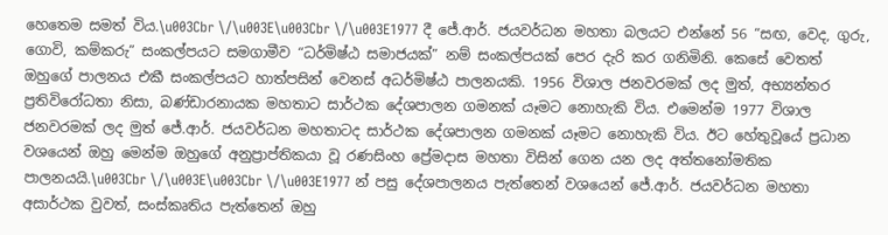හෙතෙම සමත් විය.\u003Cbr \/\u003E\u003Cbr \/\u003E1977 දී ජේ.ආර්. ජයවර්ධන මහතා බලයට එන්නේ 56 “සඟ, වෙද, ගුරු, ගොවි, කම්කරු” සංකල්පයට සමගාමීව “ධර්මිෂ්ඨ සමාජයක්” නම් සංකල්පයක් පෙර දැරි කර ගනිමිනි. කෙසේ වෙතත් ඔහුගේ පාලනය එකී සංකල්පයට හාත්පසින් වෙනස් අධර්මිෂ්ඨ පාලනයකි. 1956 විශාල ජනවරමක් ලද මුත්, අභ්‍යන්තර ප්‍රතිවිරෝධතා නිසා, බණ්ඩාරනායක මහතාට සාර්ථක දේශපාලන ගමනක් යෑමට නොහැකි විය. එමෙන්ම 1977 විශාල ජනවරමක් ලද මුත් ජේ.ආර්. ජයවර්ධන මහතාටද සාර්ථක දේශපාලන ගමනක් යෑමට නොහැකි විය. ඊට හේතුවූයේ ප්‍රධාන වශයෙන් ඔහු මෙන්ම ඔහුගේ අනුප්‍රාප්තිකයා වූ රණසිංහ ප්‍රේමදාස මහතා විසින් ගෙන යන ලද අත්තනෝමතික පාලනයයි.\u003Cbr \/\u003E\u003Cbr \/\u003E1977 න් පසු දේශපාලනය පැත්තෙන් වශයෙන් ජේ.ආර්. ජයවර්ධන මහතා අසාර්ථක වුවත්, සංස්කෘතිය පැත්තෙන් ඔහු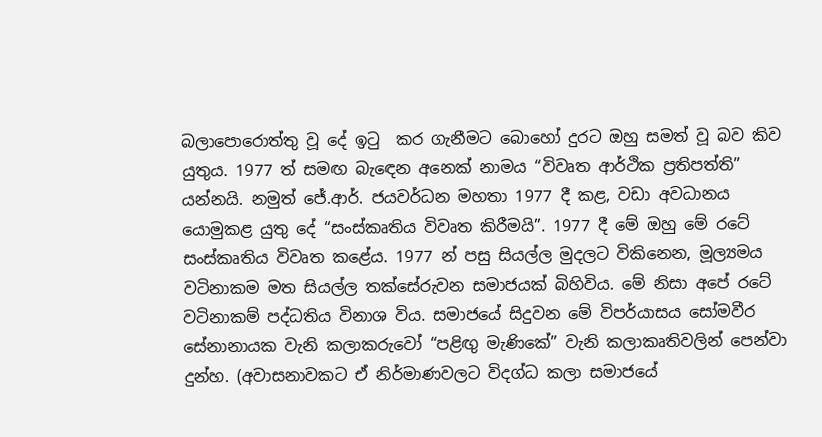බලාපොරොත්තු වූ දේ ඉටු  කර ගැනීමට බොහෝ දුරට ඔහු සමත් වූ බව කිව යුතුය. 1977 ත් සමඟ බැඳෙන අනෙක් නාමය “විවෘත ආර්ථික ප්‍රතිපත්ති” යන්නයි. නමුත් ජේ.ආර්. ජයවර්ධන මහතා 1977 දී කළ, වඩා අවධානය යොමුකළ යුතු දේ “සංස්කෘතිය විවෘත කිරීමයි”. 1977 දී මේ ඔහු මේ රටේ සංස්කෘතිය විවෘත කළේය. 1977 න් පසු සියල්ල මුදලට විකිනෙන, මූල්‍යමය වටිනාකම මත සියල්ල තක්සේරුවන සමාජයක් බිහිවිය. මේ නිසා අපේ රටේ වටිනාකම් පද්ධතිය විනාශ විය. සමාජයේ සිදුවන මේ විපර්යාසය සෝමවීර සේනානායක වැනි කලාකරුවෝ “පළිඟු මැණිකේ” වැනි කලාකෘතිවලින් පෙන්වා දුන්හ. (අවාසනාවකට ඒ නිර්මාණවලට විදග්ධ කලා සමාජයේ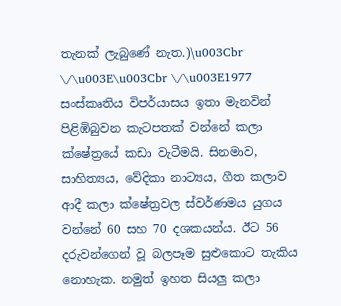තැනක් ලැබුණේ නැත.)\u003Cbr \/\u003E\u003Cbr \/\u003E1977 සංස්කෘතිය විපර්යාසය ඉතා මැනවින් පිළිඹිබුවන කැටපතක් වන්නේ කලා ක්ෂේත්‍රයේ කඩා වැටීමයි. සිනමාව, සාහිත්‍යය, වේදිකා නාට්‍යය, ගීත කලාව ආදී කලා ක්ෂේත්‍රවල ස්වර්ණමය යුගය වන්නේ 60 සහ 70 දශකයන්ය. ඊට 56 දරුවන්ගෙන් වූ බලපෑම සුළුකොට තැකිය නොහැක. නමුත් ඉහත සියලු කලා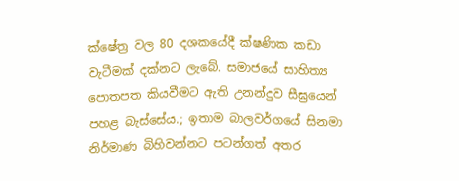ක්ෂේත්‍ර වල 80 දශකයේදී ක්ෂණික කඩා වැටීමක් දක්නට ලැබේ. සමාජයේ සාහිත්‍ය පොතපත කියවීමට ඇති උනන්දුව සීඝ්‍රයෙන් පහළ බැස්සේය.; ඉතාම බාලවර්ගයේ සිනමා නිර්මාණ බිහිවන්නට පටන්ගත් අතර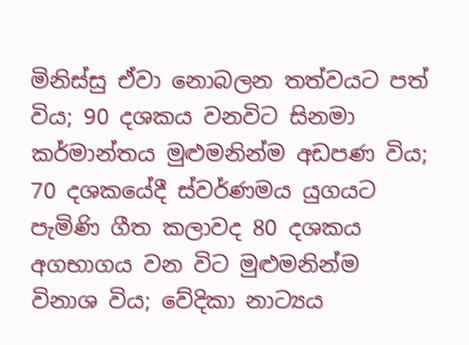මිනිස්සු ඒවා නොබලන තත්වයට පත් විය; 90 දශකය වනවිට සිනමා කර්මාන්තය මුළුමනින්ම අඩපණ විය; 70 දශකයේදී ස්වර්ණමය යුගයට පැමිණි ගීත කලාවද 80 දශකය අගභාගය වන විට මුළුමනින්ම විනාශ විය; වේදිකා නාට්‍යය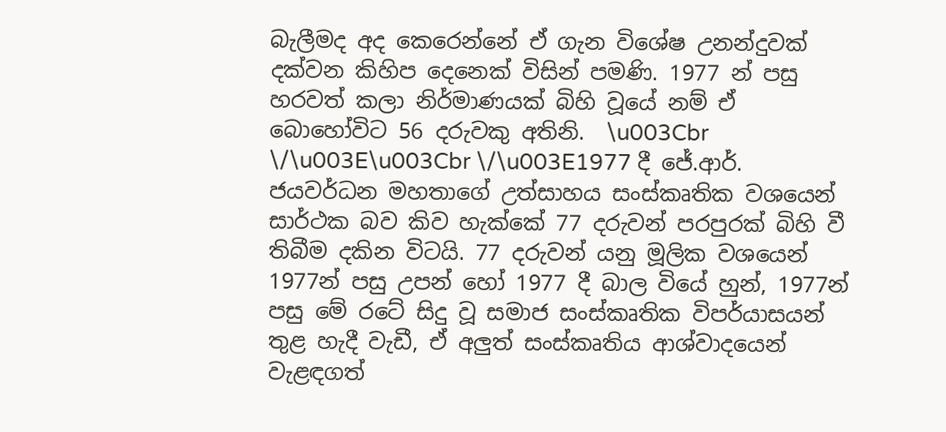බැලීමද අද කෙරෙන්නේ ඒ ගැන විශේෂ උනන්දුවක් දක්වන කිහිප දෙනෙක් විසින් පමණි. 1977 න් පසු හරවත් කලා නිර්මාණයක් බිහි වූයේ නම් ඒ බොහෝවිට 56 දරුවකු අතිනි.  \u003Cbr \/\u003E\u003Cbr \/\u003E1977 දී ජේ.ආර්. ජයවර්ධන මහතාගේ උත්සාහය සංස්කෘතික වශයෙන් සාර්ථක බව කිව හැක්කේ 77 දරුවන් පරපුරක් බිහි වී තිබීම දකින විටයි. 77 දරුවන් යනු මූලික වශයෙන් 1977න් පසු උපන් හෝ 1977 දී බාල වියේ හුන්, 1977න් පසු මේ රටේ සිදු වූ සමාජ සංස්කෘතික විපර්යාසයන් තුළ හැදී වැඩී, ඒ අලුත් සංස්කෘතිය ආශ්වාදයෙන් වැළඳගත්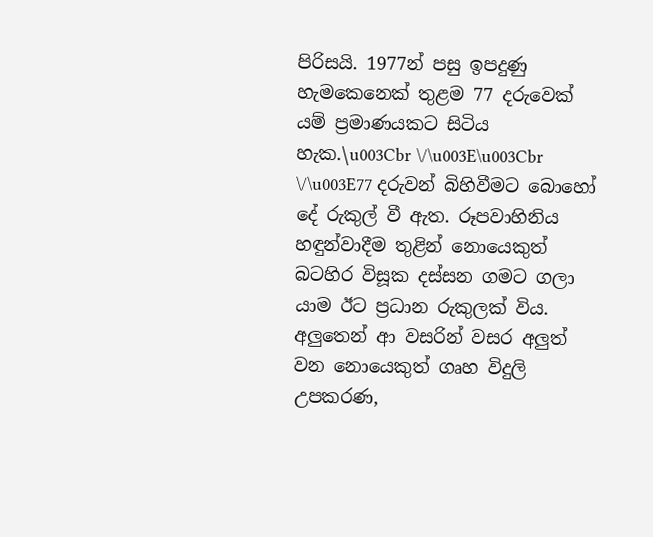පිරිසයි. 1977න් පසු ඉපදුණු හැමකෙනෙක් තුළම 77 දරුවෙක් යම් ප්‍රමාණයකට සිටිය හැක.\u003Cbr \/\u003E\u003Cbr \/\u003E77 දරුවන් බිහිවීමට බොහෝ දේ රුකුල් වී ඇත. රූපවාහිනිය හඳුන්වාදීම තුළින් නොයෙකුත් බටහිර විසූක දස්සන ගමට ගලා යාම ඊට ප්‍රධාන රුකුලක් විය. අලුතෙන් ආ වසරින් වසර අලුත් වන නොයෙකුත් ගෘහ විදුලි උපකරණ,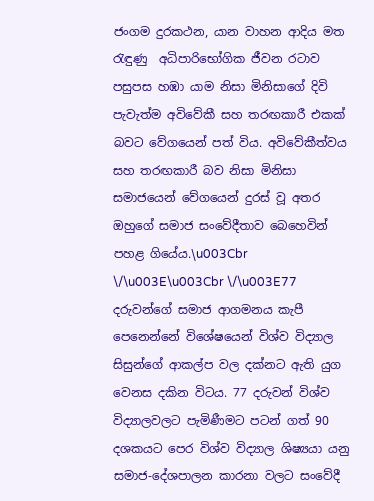ජංගම දුරකථන, යාන වාහන ආදිය මත රැඳුණු  අධිපාරිභෝගික ජීවන රටාව පසුපස හඹා යාම නිසා මිනිසාගේ දිවි පැවැත්ම අවිවේකී සහ තරඟකාරී එකක් බවට වේගයෙන් පත් විය. අවිවේකීත්වය සහ තරඟකාරී බව නිසා මිනිසා සමාජයෙන් වේගයෙන් දුරස් වූ අතර ඔහුගේ සමාජ සංවේදීතාව බෙහෙවින් පහළ ගියේය.\u003Cbr \/\u003E\u003Cbr \/\u003E77 දරුවන්ගේ සමාජ ආගමනය කැපී පෙනෙන්නේ විශේෂයෙන් විශ්ව විද්‍යාල සිසුන්ගේ ආකල්ප වල දක්නට ඇති යුග වෙනස දකින විටය. 77 දරුවන් විශ්ව විද්‍යාලවලට පැමිණීමට පටන් ගත් 90 දශකයට පෙර විශ්ව විද්‍යාල ශිෂ්‍යයා යනු සමාජ-දේශපාලන කාරනා වලට සංවේදී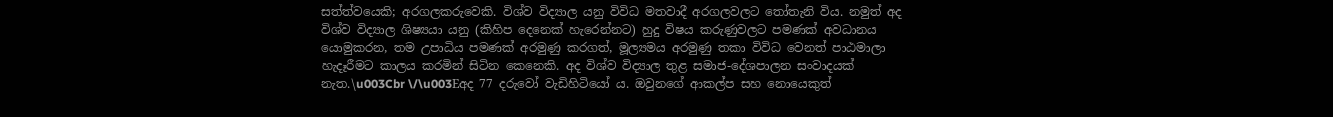සත්ත්වයෙකි; අරගලකරුවෙකි. විශ්ව විද්‍යාල යනු විවිධ මතවාදී අරගලවලට තෝතැනි විය. නමුත් අද විශ්ව විද්‍යාල ශිෂ්‍යයා යනු (කිහිප දෙනෙක් හැරෙන්නට) හුදු විෂය කරුණුවලට පමණක් අවධානය යොමුකරන, තම උපාධිය පමණක් අරමුණු කරගත්, මූල්‍යමය අරමුණු තකා විවිධ වෙනත් පාඨමාලා හැදෑරීමට කාලය කරමින් සිටින කෙනෙකි. අද විශ්ව විද්‍යාල තුළ සමාජ-දේශපාලන සංවාදයක් නැත.\u003Cbr \/\u003Eඅද 77 දරුවෝ වැඩිහිටියෝ ය. ඔවුනගේ ආකල්ප සහ නොයෙකුත්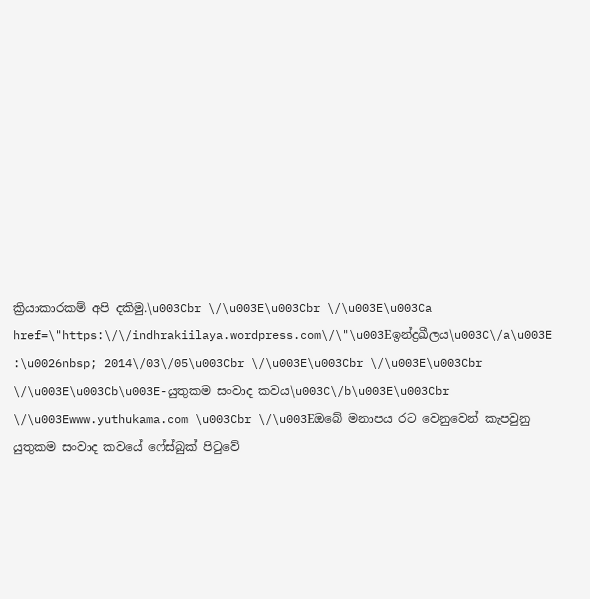ක්‍රියාකාරකම් අපි දකිමු.\u003Cbr \/\u003E\u003Cbr \/\u003E\u003Ca href=\"https:\/\/indhrakiilaya.wordpress.com\/\"\u003Eඉන්ද්‍රඛීලය\u003C\/a\u003E :\u0026nbsp; 2014\/03\/05\u003Cbr \/\u003E\u003Cbr \/\u003E\u003Cbr \/\u003E\u003Cb\u003E-යුතුකම සංවාද කවය\u003C\/b\u003E\u003Cbr \/\u003Ewww.yuthukama.com \u003Cbr \/\u003Eඔබේ මනාපය රට වෙනුවෙන් කැපවුනු යුතුකම සංවාද කවයේ ෆේස්බුක් පිටුවේ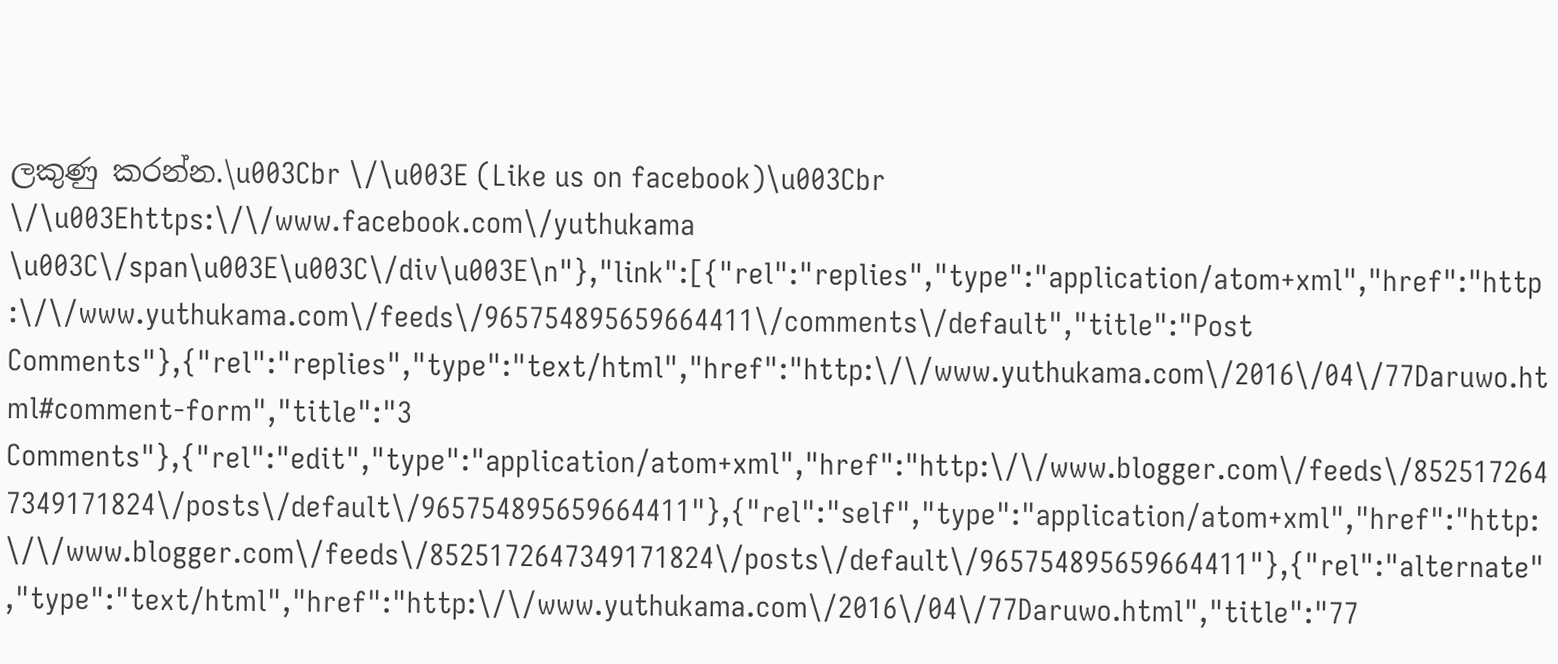ලකුණු කරන්න.\u003Cbr \/\u003E (Like us on facebook)\u003Cbr \/\u003Ehttps:\/\/www.facebook.com\/yuthukama \u003C\/span\u003E\u003C\/div\u003E\n"},"link":[{"rel":"replies","type":"application/atom+xml","href":"http:\/\/www.yuthukama.com\/feeds\/965754895659664411\/comments\/default","title":"Post Comments"},{"rel":"replies","type":"text/html","href":"http:\/\/www.yuthukama.com\/2016\/04\/77Daruwo.html#comment-form","title":"3 Comments"},{"rel":"edit","type":"application/atom+xml","href":"http:\/\/www.blogger.com\/feeds\/8525172647349171824\/posts\/default\/965754895659664411"},{"rel":"self","type":"application/atom+xml","href":"http:\/\/www.blogger.com\/feeds\/8525172647349171824\/posts\/default\/965754895659664411"},{"rel":"alternate","type":"text/html","href":"http:\/\/www.yuthukama.com\/2016\/04\/77Daruwo.html","title":"77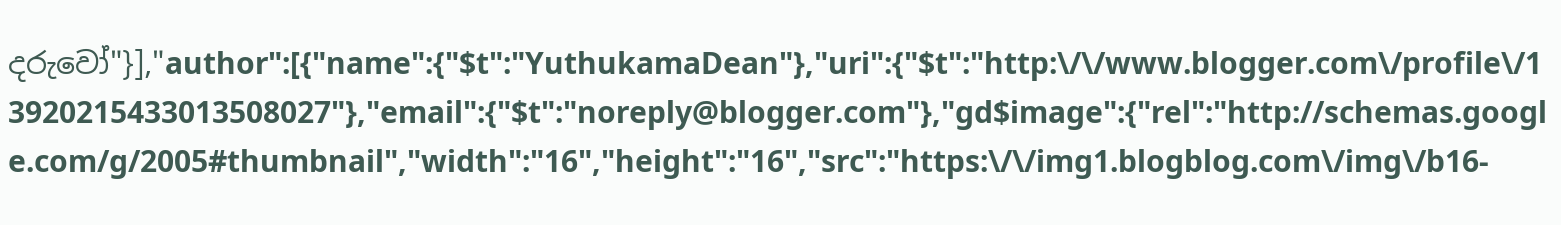දරුවෝ"}],"author":[{"name":{"$t":"YuthukamaDean"},"uri":{"$t":"http:\/\/www.blogger.com\/profile\/13920215433013508027"},"email":{"$t":"noreply@blogger.com"},"gd$image":{"rel":"http://schemas.google.com/g/2005#thumbnail","width":"16","height":"16","src":"https:\/\/img1.blogblog.com\/img\/b16-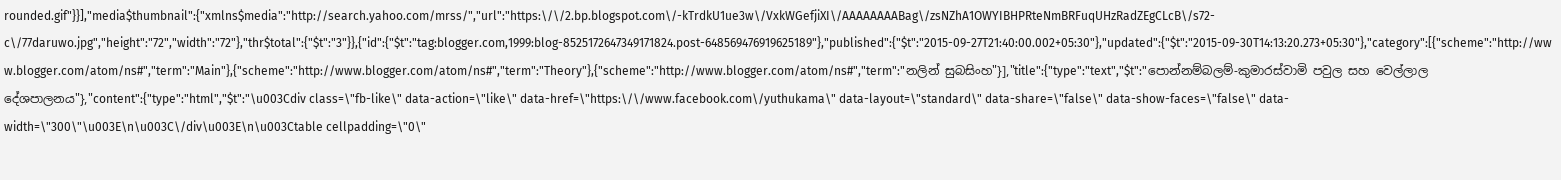rounded.gif"}}],"media$thumbnail":{"xmlns$media":"http://search.yahoo.com/mrss/","url":"https:\/\/2.bp.blogspot.com\/-kTrdkU1ue3w\/VxkWGefjiXI\/AAAAAAAABag\/zsNZhA1OWYIBHPRteNmBRFuqUHzRadZEgCLcB\/s72-c\/77daruwo.jpg","height":"72","width":"72"},"thr$total":{"$t":"3"}},{"id":{"$t":"tag:blogger.com,1999:blog-8525172647349171824.post-648569476919625189"},"published":{"$t":"2015-09-27T21:40:00.002+05:30"},"updated":{"$t":"2015-09-30T14:13:20.273+05:30"},"category":[{"scheme":"http://www.blogger.com/atom/ns#","term":"Main"},{"scheme":"http://www.blogger.com/atom/ns#","term":"Theory"},{"scheme":"http://www.blogger.com/atom/ns#","term":"නලින් සුබසිංහ"}],"title":{"type":"text","$t":"පොන්නම්බලම්-කුමාරස්වාමි පවුල සහ වෙල්ලාල දේශපාලනය"},"content":{"type":"html","$t":"\u003Cdiv class=\"fb-like\" data-action=\"like\" data-href=\"https:\/\/www.facebook.com\/yuthukama\" data-layout=\"standard\" data-share=\"false\" data-show-faces=\"false\" data-width=\"300\"\u003E\n\u003C\/div\u003E\n\u003Ctable cellpadding=\"0\"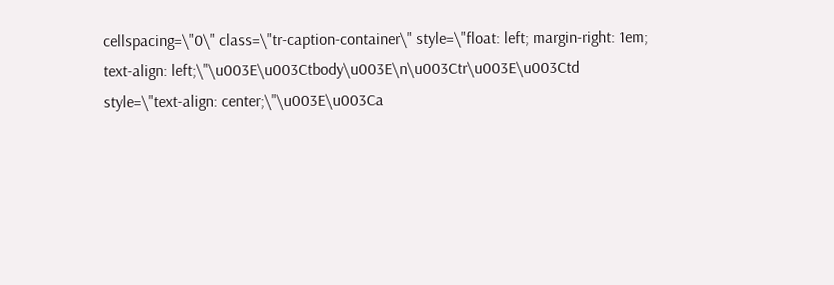cellspacing=\"0\" class=\"tr-caption-container\" style=\"float: left; margin-right: 1em; text-align: left;\"\u003E\u003Ctbody\u003E\n\u003Ctr\u003E\u003Ctd style=\"text-align: center;\"\u003E\u003Ca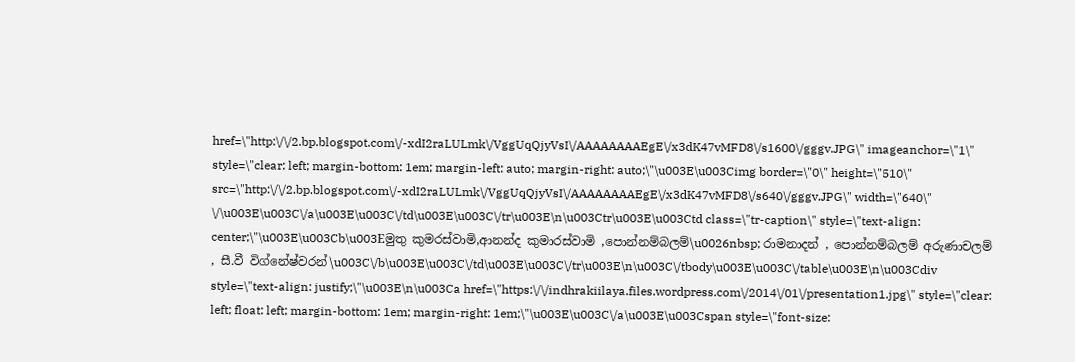href=\"http:\/\/2.bp.blogspot.com\/-xdI2raLULmk\/VggUqQjyVsI\/AAAAAAAAEgE\/x3dK47vMFD8\/s1600\/gggv.JPG\" imageanchor=\"1\" style=\"clear: left; margin-bottom: 1em; margin-left: auto; margin-right: auto;\"\u003E\u003Cimg border=\"0\" height=\"510\" src=\"http:\/\/2.bp.blogspot.com\/-xdI2raLULmk\/VggUqQjyVsI\/AAAAAAAAEgE\/x3dK47vMFD8\/s640\/gggv.JPG\" width=\"640\" \/\u003E\u003C\/a\u003E\u003C\/td\u003E\u003C\/tr\u003E\n\u003Ctr\u003E\u003Ctd class=\"tr-caption\" style=\"text-align: center;\"\u003E\u003Cb\u003Eමුතු කුමරස්වාමි,ආනන්ද කුමාරස්වාමි ,පොන්නම්බලම්\u0026nbsp; රාමනාදන් , පොන්නම්බලම් අරුණාචලම් , සී.වී විග්නේෂ්වරන්\u003C\/b\u003E\u003C\/td\u003E\u003C\/tr\u003E\n\u003C\/tbody\u003E\u003C\/table\u003E\n\u003Cdiv style=\"text-align: justify;\"\u003E\n\u003Ca href=\"https:\/\/indhrakiilaya.files.wordpress.com\/2014\/01\/presentation1.jpg\" style=\"clear: left; float: left; margin-bottom: 1em; margin-right: 1em;\"\u003E\u003C\/a\u003E\u003Cspan style=\"font-size: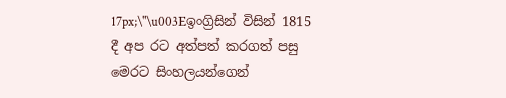17px;\"\u003Eඉංග්‍රිසින් විසින් 1815 දී අප රට අත්පත් කරගත් පසු මෙරට සිංහලයන්ගෙන්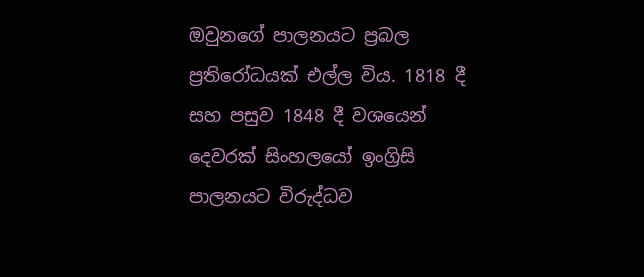ඔවුනගේ පාලනයට ප්‍රබල ප්‍රතිරෝධයක් එල්ල විය. 1818 දී සහ පසුව 1848 දී වශයෙන් දෙවරක් සිංහලයෝ ඉංග්‍රිසි පාලනයට විරුද්ධව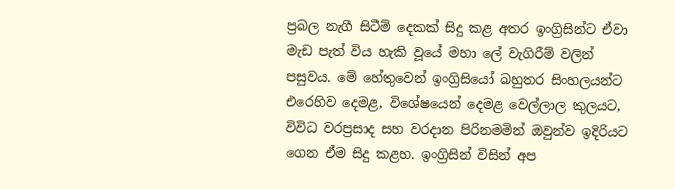ප්‍රබල නැගී සිටීම් දෙකක් සිදු කළ අතර ඉංග්‍රිසින්ට ඒවා මැඩ පැත් විය හැකි වූයේ මහා ලේ වැගිරීම් වලින් පසුවය. මේ හේතුවෙන් ඉංග්‍රිසියෝ බහුතර සිංහලයන්ට එරෙහිව දෙමළ, විශේෂයෙන් දෙමළ වෙල්ලාල කුලයට, විවිධ වරප්‍රසාද සහ වරදාන පිරිනමමින් ඔවුන්ව ඉදිරියට ගෙන ඒම සිදු කළහ. ඉංග්‍රිසින් විසින් අප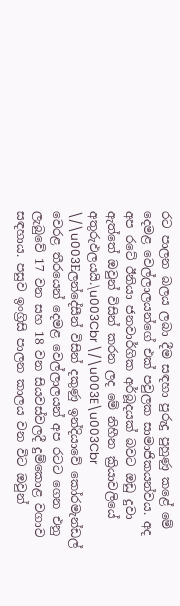රට පාලන බලය ලබා දීම සඳහා පුරුදු පුහුණු කළේ මේ දෙමළ වෙල්ලාලයන්ගේ එක් පවුලක සාමාජිකයන්වය. අද අප රටේ ඊනියා ජනවාර්ගික අර්බූදයක් බවට ඔඩු දුවා ඇත්තේ ඔවුන් විසින් කරන ලද මේ නිහීන ක්‍රියාවලියේ අතුරුඵලයයි.\u003Cbr \/\u003E\u003Cbr \/\u003Eලන්දේසීන් විසින් දකුණු ඉන්දියාවේ කෝරමැන්ඩල් වෙරළ තීරයෙන් දෙමළ වෙල්ලාලයන් අප රටට ගෙන එනු ලැබුවේ 17 වන සහ 18 වන සියවස්වලදී දුම්කොළ වගාව සඳහාය. පසුව ඉංග්‍රිසි පාලන කාලය වන විට ඔවුන්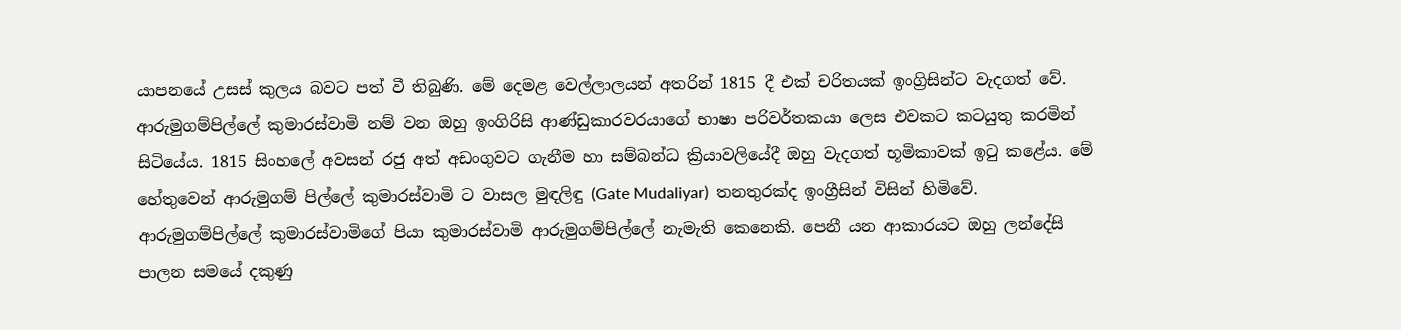යාපනයේ උසස් කුලය බවට පත් වී තිබුණි. මේ දෙමළ වෙල්ලාලයන් අතරින් 1815 දී එක් චරිතයක් ඉංග්‍රිසින්ට වැදගත් වේ. ආරුමුගම්පිල්ලේ කුමාරස්වාමි නම් වන ඔහු ඉංගිරිසි ආණ්ඩුකාරවරයාගේ භාෂා පරිවර්තකයා ලෙස එවකට කටයුතු කරමින් සිටියේය. 1815 සිංහලේ අවසන් රජු අත් අඩංගුවට ගැනීම හා සම්බන්ධ ක්‍රියාවලියේදී ඔහු වැදගත් භූමිකාවක් ඉටු කළේය. මේ හේතුවෙන් ආරුමුගම් පිල්ලේ කුමාරස්වාමි ට වාසල මුඳලිඳු (Gate Mudaliyar)  තනතුරක්ද ඉංග්‍රීසින් විසින් හිමිවේ. ආරුමුගම්පිල්ලේ කුමාරස්වාමිගේ පියා කුමාරස්වාමි ආරුමුගම්පිල්ලේ නැමැති කෙනෙකි. පෙනී යන ආකාරයට ඔහු ලන්දේසි පාලන සමයේ දකුණු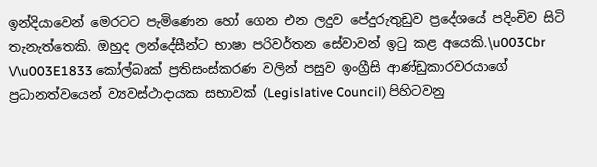ඉන්දියාවෙන් මෙරටට පැමිණෙන හෝ ගෙන එන ලදුව පේදුරුතුඩුව ප්‍රදේශයේ පදිංචිව සිටි තැනැත්තෙකි. ඔහුද ලන්දේසීන්ට භාෂා පරිවර්තන සේවාවන් ඉටු කළ අයෙකි.\u003Cbr \/\u003E1833 කෝල්බෘක් ප්‍රතිසංස්කරණ වලින් පසුව ඉංග්‍රීසි ආණ්ඩුකාරවරයාගේ ප්‍රධානත්වයෙන් ව්‍යවස්ථාදායක සභාවක් (Legislative Council) පිහිටවනු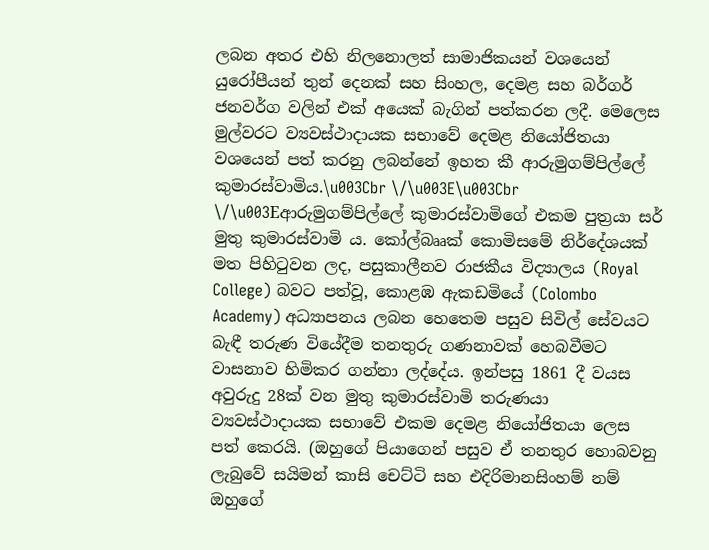ලබන අතර එහි නිලනොලත් සාමාජිකයන් වශයෙන් යුරෝපීයන් තුන් දෙනක් සහ සිංහල, දෙමළ සහ බර්ගර් ජනවර්ග වලින් එක් අයෙක් බැගින් පත්කරන ලදී. මෙලෙස මුල්වරට ව්‍යවස්ථාදායක සභාවේ දෙමළ නියෝජිතයා වශයෙන් පත් කරනු ලබන්නේ ඉහත කී ආරුමුගම්පිල්ලේ කුමාරස්වාමිය.\u003Cbr \/\u003E\u003Cbr \/\u003Eආරුමුගම්පිල්ලේ කුමාරස්වාමිගේ එකම පුත්‍රයා සර් මුතු කුමාරස්වාමි ය. කෝල්බෲක් කොමිසමේ නිර්දේශයක් මත පිහිටුවන ලද, පසුකාලීනව රාජකීය විද්‍යාලය (Royal College) බවට පත්වූ, කොළඹ ඇකඩමියේ (Colombo Academy) අධ්‍යාපනය ලබන හෙතෙම පසුව සිවිල් සේවයට බැඳී තරුණ වියේදීම තනතුරු ගණනාවක් හෙබවීමට වාසනාව හිමිකර ගන්නා ලද්දේය. ඉන්පසු 1861 දී වයස අවුරුදු 28ක් වන මුතු කුමාරස්වාමි තරුණයා ව්‍යවස්ථාදායක සභාවේ එකම දෙමළ නියෝජිතයා ලෙස පත් කෙරයි. (ඔහුගේ පියාගෙන් පසුව ඒ තනතුර හොබවනු ලැබුවේ සයිමන් කාසි චෙට්ටි සහ එදිරිමානසිංහම් නම් ඔහුගේ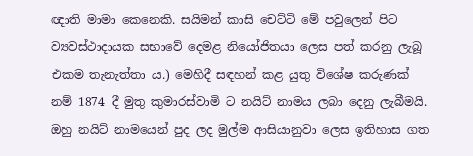ඥාති මාමා කෙනෙකි. සයිමන් කාසි චෙට්ටි මේ පවුලෙන් පිට ව්‍යවස්ථාදායක සභාවේ දෙමළ නියෝජිතයා ලෙස පත් කරනු ලැබූ එකම තැනැත්තා ය.) මෙහිදී සඳහන් කළ යුතු විශේෂ කරුණක් නම් 1874 දී මුතු කුමාරස්වාමි ට නයිට් නාමය ලබා දෙනු ලැබීමයි. ඔහු නයිට් නාමයෙන් පුද ලද මුල්ම ආසියානුවා ලෙස ඉතිහාස ගත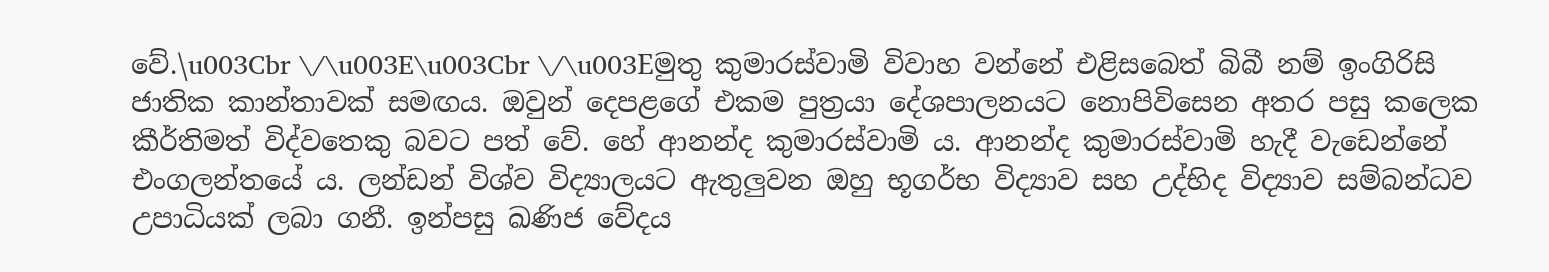වේ.\u003Cbr \/\u003E\u003Cbr \/\u003Eමුතු කුමාරස්වාමි විවාහ වන්නේ එළිසබෙත් බිබී නම් ඉංගිරිසි ජාතික කාන්තාවක් සමඟය. ඔවුන් දෙපළගේ එකම පුත්‍රයා දේශපාලනයට නොපිවිසෙන අතර පසු කලෙක කීර්තිමත් විද්වතෙකු බවට පත් වේ. හේ ආනන්ද කුමාරස්වාමි ය. ආනන්ද කුමාරස්වාමි හැදී වැඩෙන්නේ එංගලන්තයේ ය. ලන්ඩන් විශ්ව විද්‍යාලයට ඇතුලුවන ඔහු භූගර්භ විද්‍යාව සහ උද්භිද විද්‍යාව සම්බන්ධව උපාධියක් ලබා ගනී. ඉන්පසු ඛණිජ වේදය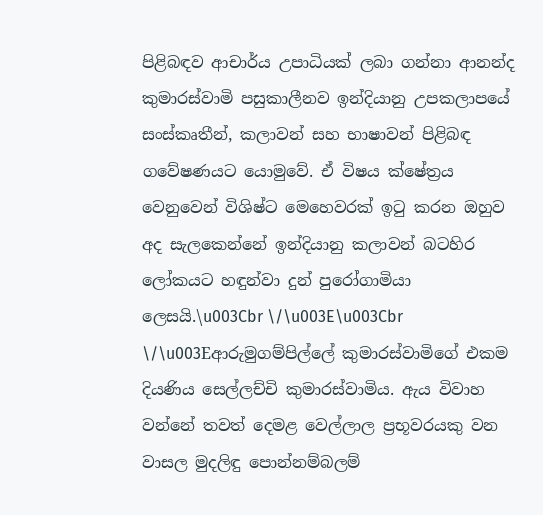පිළිබඳව ආචාර්ය උපාධියක් ලබා ගන්නා ආනන්ද කුමාරස්වාමි පසුකාලීනව ඉන්දියානු උපකලාපයේ සංස්කෘතීන්, කලාවන් සහ භාෂාවන් පිළිබඳ ගවේෂණයට යොමුවේ. ඒ විෂය ක්ෂේත්‍රය වෙනුවෙන් විශිෂ්ට මෙහෙවරක් ඉටු කරන ඔහුව අද සැලකෙන්නේ ඉන්දියානු කලාවන් බටහිර ලෝකයට හඳුන්වා දුන් පුරෝගාමියා ලෙසයි.\u003Cbr \/\u003E\u003Cbr \/\u003Eආරුමුගම්පිල්ලේ කුමාරස්වාමිගේ එකම දියණිය සෙල්ලච්චි කුමාරස්වාමිය. ඇය විවාහ වන්නේ තවත් දෙමළ වෙල්ලාල ප්‍රභූවරයකු වන වාසල මුදලිඳු පොන්නම්බලම්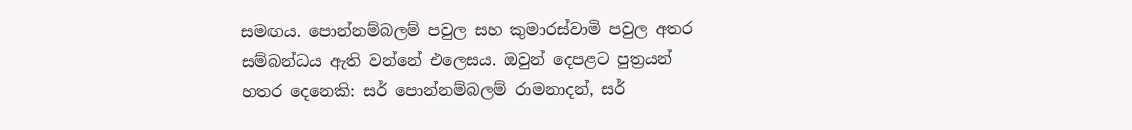සමඟය. පොන්නම්බලම් පවුල සහ කුමාරස්වාමි පවුල අතර සම්බන්ධය ඇති වන්නේ එලෙසය. ඔවුන් දෙපළට පුත්‍රයන් හතර දෙනෙකි: සර් පොන්නම්බලම් රාමනාදන්, සර්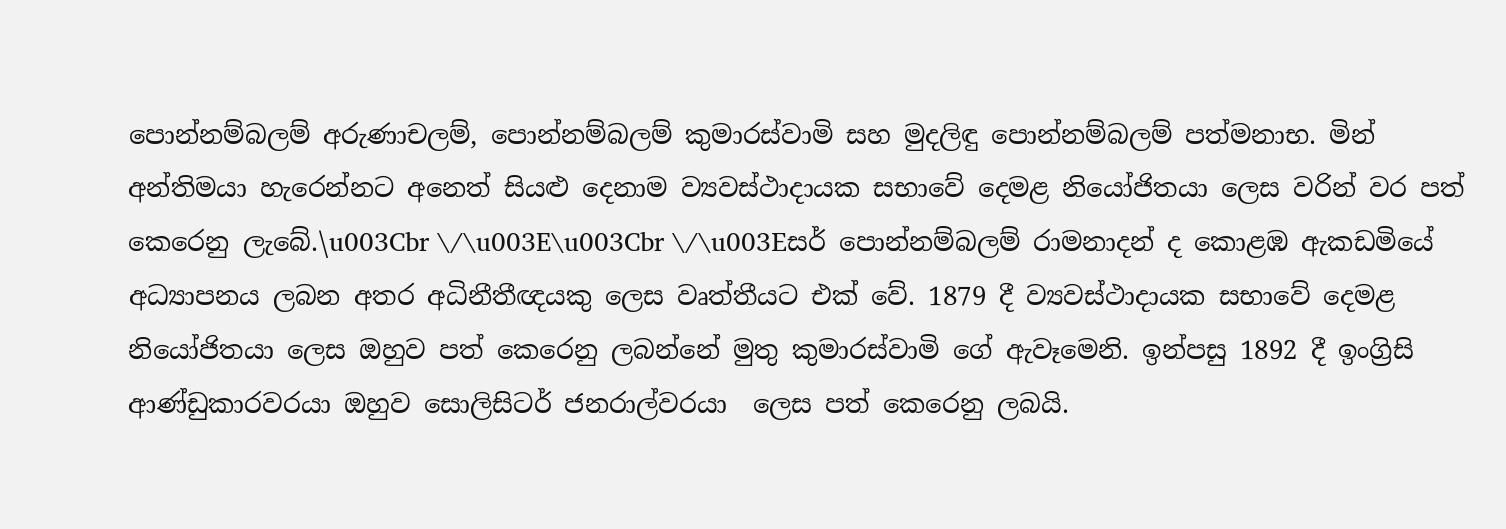පොන්නම්බලම් අරුණාචලම්, පොන්නම්බලම් කුමාරස්වාමි සහ මුදලිඳු පොන්නම්බලම් පත්මනාභ. මින් අන්තිමයා හැරෙන්නට අනෙත් සියළු දෙනාම ව්‍යවස්ථාදායක සභාවේ දෙමළ නියෝජිතයා ලෙස වරින් වර පත් කෙරෙනු ලැබේ.\u003Cbr \/\u003E\u003Cbr \/\u003Eසර් පොන්නම්බලම් රාමනාදන් ද කොළඹ ඇකඩමියේ අධ්‍යාපනය ලබන අතර අධිනීතීඥයකු ලෙස වෘත්තීයට එක් වේ. 1879 දී ව්‍යවස්ථාදායක සභාවේ දෙමළ නියෝජිතයා ලෙස ඔහුව පත් කෙරෙනු ලබන්නේ මුතු කුමාරස්වාමි ගේ ඇවෑමෙනි. ඉන්පසු 1892 දී ඉංග්‍රිසි ආණ්ඩුකාරවරයා ඔහුව සොලිසිටර් ජනරාල්වරයා  ලෙස පත් කෙරෙනු ලබයි.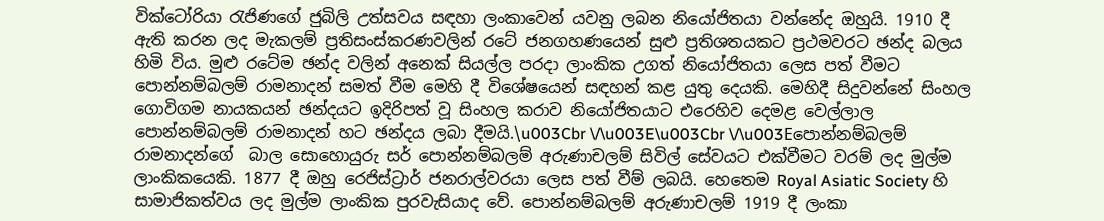වික්ටෝරියා රැජිණගේ ජුබිලි උත්සවය සඳහා ලංකාවෙන් යවනු ලබන නියෝජිතයා වන්නේද ඔහුයි. 1910 දී ඇති කරන ලද මැකලම් ප්‍රතිසංස්කරණවලින් රටේ ජනගහණයෙන් සුළු ප්‍රතිශතයකට ප්‍රථමවරට ඡන්ද බලය හිමි විය. මුළු රටේම ඡන්ද වලින් අනෙක් සියල්ල පරදා ලාංකික උගත් නියෝජිතයා ලෙස පත් වීමට පොන්නම්බලම් රාමනාදන් සමත් වීම මෙහි දී විශේෂයෙන් සඳහන් කළ යුතු දෙයකි. මෙහිදී සිදුවන්නේ සිංහල ගොවිගම නායකයන් ඡන්දයට ඉදිරිපත් වූ සිංහල කරාව නියෝජිතයාට එරෙහිව දෙමළ වෙල්ලාල පොන්නම්බලම් රාමනාදන් හට ඡන්දය ලබා දීමයි.\u003Cbr \/\u003E\u003Cbr \/\u003Eපොන්නම්බලම් රාමනාදන්ගේ  බාල සොහොයුරු සර් පොන්නම්බලම් අරුණාචලම් සිවිල් සේවයට එක්වීමට වරම් ලද මුල්ම ලාංකිකයෙකි. 1877 දී ඔහු රෙජිස්ට්‍රාර් ජනරාල්වරයා ලෙස පත් වීම් ලබයි. හෙතෙම Royal Asiatic Society හි සාමාජිකත්වය ලද මුල්ම ලාංකික පුරවැසියාද වේ. පොන්නම්බලම් අරුණාචලම් 1919 දී ලංකා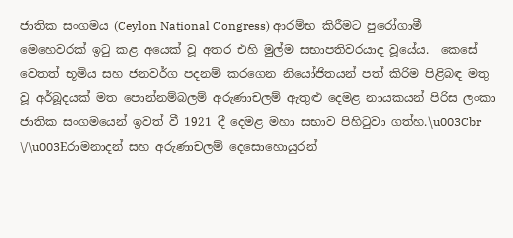ජාතික සංගමය (Ceylon National Congress) ආරම්භ කිරීමට පුරෝගාමී මෙහෙවරක් ඉටු කළ අයෙක් වූ අතර එහි මුල්ම සභාපතිවරයාද වූයේය.  කෙසේ වෙතත් භූමිය සහ ජනවර්ග පදනම් කරගෙන නියෝජිතයන් පත් කිරිම පිළිබඳ මතු වූ අර්බූදයක් මත පොන්නම්බලම් අරුණාචලම් ඇතුළු දෙමළ නායකයන් පිරිස ලංකා ජාතික සංගමයෙන් ඉවත් වී 1921 දී දෙමළ මහා සභාව පිහිටුවා ගත්හ.\u003Cbr \/\u003Eරාමනාදන් සහ අරුණාචලම් දෙසොහොයුරන්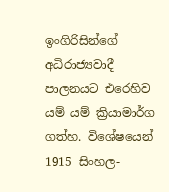ඉංගිරිසින්ගේ අධිරාජ්‍යවාදී පාලනයට එරෙහිව යම් යම් ක්‍රියාමාර්ග ගත්හ. විශේෂයෙන් 1915 සිංහල-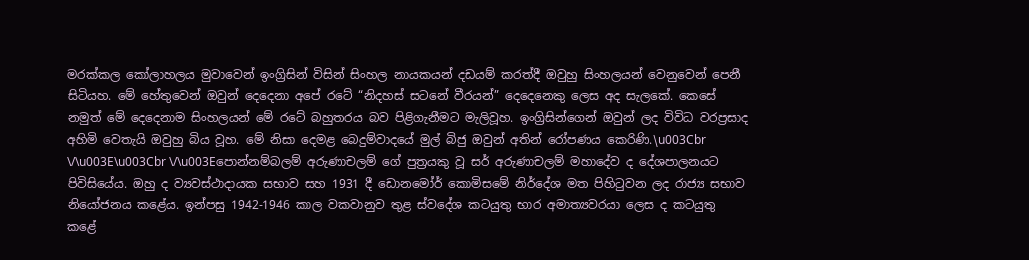මරක්කල කෝලාහලය මුවාවෙන් ඉංග්‍රිසින් විසින් සිංහල නායකයන් දඩයම් කරත්දී ඔවුහු සිංහලයන් වෙනුවෙන් පෙනී සිටියහ. මේ හේතුවෙන් ඔවුන් දෙදෙනා අපේ රටේ “නිදහස් සටනේ වීරයන්” දෙදෙනෙකු ලෙස අද සැලකේ. කෙසේ නමුත් මේ දෙදෙනාම සිංහලයන් මේ රටේ බහුතරය බව පිළිගැනීමට මැලිවූහ. ඉංග්‍රිසින්ගෙන් ඔවුන් ලද විවිධ වරප්‍රසාද අහිමි වෙතැයි ඔවුහු බිය වූහ. මේ නිසා දෙමළ බෙදුම්වාදයේ මුල් බිජු ඔවුන් අතින් රෝපණය කෙරිණි.\u003Cbr \/\u003E\u003Cbr \/\u003Eපොන්නම්බලම් අරුණාචලම් ගේ පුත්‍රයකු වූ සර් අරුණාචලම් මහාදේව ද දේශපාලනයට පිවිසියේය. ඔහු ද ව්‍යවස්ථාදායක සභාව සහ 1931 දී ඩොනමෝර් කොමිසමේ නිර්දේශ මත පිහිටුවන ලද රාජ්‍ය සභාව නියෝජනය කළේය. ඉන්පසු 1942-1946 කාල වකවානුව තුළ ස්වදේශ කටයුතු භාර අමාත්‍යවරයා ලෙස ද කටයුතු කළේ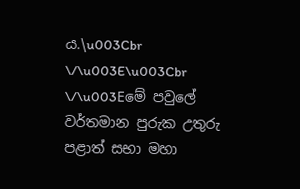ය.\u003Cbr \/\u003E\u003Cbr \/\u003Eමේ පවුලේ වර්තමාන පුරුක උතුරු පළාත් සභා මහා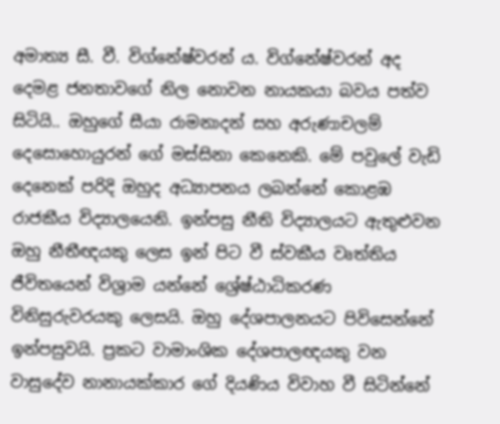අමාත්‍ය සී. වී. විග්නේෂ්වරන් ය. විග්නේෂ්වරන් අද දෙමළ ජනතාවගේ නිල නොවන නායකයා බවය පත්ව සිටියි.. ඔහුගේ සීයා රාමනාදන් සහ අරුණාචලම් දෙසොහොයුරන් ගේ මස්සිනා කෙනෙකි. මේ පවුලේ වැඩි දෙනෙක් පරිදි ඔහුද අධ්‍යාපනය ලබන්නේ කොළඹ රාජකීය විද්‍යාලයෙනි. ඉන්පසු නීති විද්‍යාලයට ඇතුළුවන ඔහු නීතීඥයකු ලෙස ඉන් පිට වී ස්වකීය වෘත්තිය ජීවිතයෙන් විශ්‍රාම යන්නේ ශ්‍රේෂ්ඨාධිකරණ විනිසුරුවරයකු ලෙසයි. ඔහු දේශපාලනයට පිවිසෙන්නේ ඉන්පසුවයි. ප්‍රකට වාමාංශික දේශපාලඥයකු වන වාසුදේව නානායක්කාර ගේ දියණිය විවාහ වී සිටින්නේ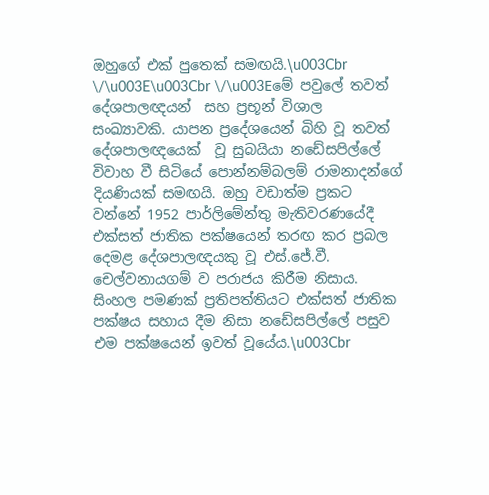ඔහුගේ එක් පුතෙක් සමඟයි.\u003Cbr \/\u003E\u003Cbr \/\u003Eමේ පවුලේ තවත් දේශපාලඥයන්  සහ ප්‍රභූන් විශාල සංඛ්‍යාවකි. යාපන ප්‍රදේශයෙන් බිහි වූ තවත් දේශපාලඥයෙක්  වූ සුබයියා නඩේසපිල්ලේ විවාහ වී සිටියේ පොන්නම්බලම් රාමනාදන්ගේ දියණියක් සමඟයි. ඔහු වඩාත්ම ප්‍රකට වන්නේ 1952 පාර්ලිමේන්තු මැතිවරණයේදී එක්සත් ජාතික පක්ෂයෙන් තරඟ කර ප්‍රබල දෙමළ දේශපාලඥයකු වූ එස්.ජේ.වී. චෙල්වනායගම් ව පරාජය කිරීම නිසාය. සිංහල පමණක් ප්‍රතිපත්තියට එක්සත් ජාතික පක්ෂය සහාය දීම නිසා නඩේසපිල්ලේ පසුව එම පක්ෂයෙන් ඉවත් වූයේය.\u003Cbr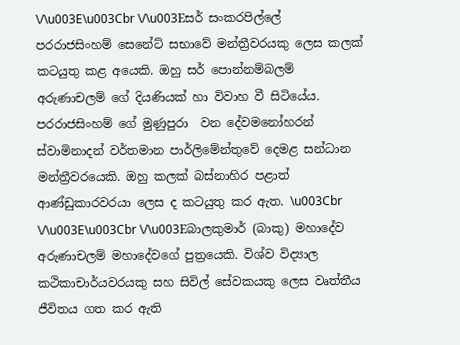\/\u003E\u003Cbr \/\u003Eසර් සංකරපිල්ලේ පරරාජසිංහම් සෙනේට් සභාවේ මන්ත්‍රීවරයකු ලෙස කලක් කටයුතු කළ අයෙකි. ඔහු සර් පොන්නම්බලම් අරුණාචලම් ගේ දියණියක් හා විවාහ වී සිටියේය. පරරාජසිංහම් ගේ මුණුපුරා  වන දේවමනෝහරන් ස්වාමිනාදන් වර්තමාන පාර්ලිමේන්තුවේ දෙමළ සන්ධාන මන්ත්‍රීවරයෙකි. ඔහු කලක් බස්නාහිර පළාත් ආණ්ඩුකාරවරයා ලෙස ද කටයුතු කර ඇත. \u003Cbr \/\u003E\u003Cbr \/\u003Eබාලකුමාර් (බාකු) මහාදේව අරුණාචලම් මහාදේවගේ පුත්‍රයෙකි. විශ්ව විද්‍යාල කථිකාචාර්යවරයකු සහ සිවිල් සේවකයකු ලෙස වෘත්තීය ජීවිතය ගත කර ඇති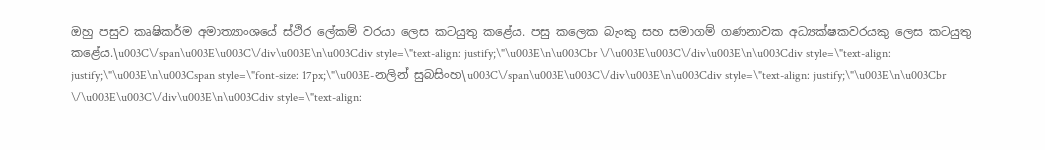ඔහු පසුව කෘෂිකර්ම අමාත්‍යාංශයේ ස්ථිර ලේකම් වරයා ලෙස කටයුතු කළේය. පසු කලෙක බැංකු සහ සමාගම් ගණනාවක අධ්‍යක්ෂකවරයකු ලෙස කටයුතු කළේය.\u003C\/span\u003E\u003C\/div\u003E\n\u003Cdiv style=\"text-align: justify;\"\u003E\n\u003Cbr \/\u003E\u003C\/div\u003E\n\u003Cdiv style=\"text-align: justify;\"\u003E\n\u003Cspan style=\"font-size: 17px;\"\u003E-නලින් සුබසිංහ\u003C\/span\u003E\u003C\/div\u003E\n\u003Cdiv style=\"text-align: justify;\"\u003E\n\u003Cbr \/\u003E\u003C\/div\u003E\n\u003Cdiv style=\"text-align: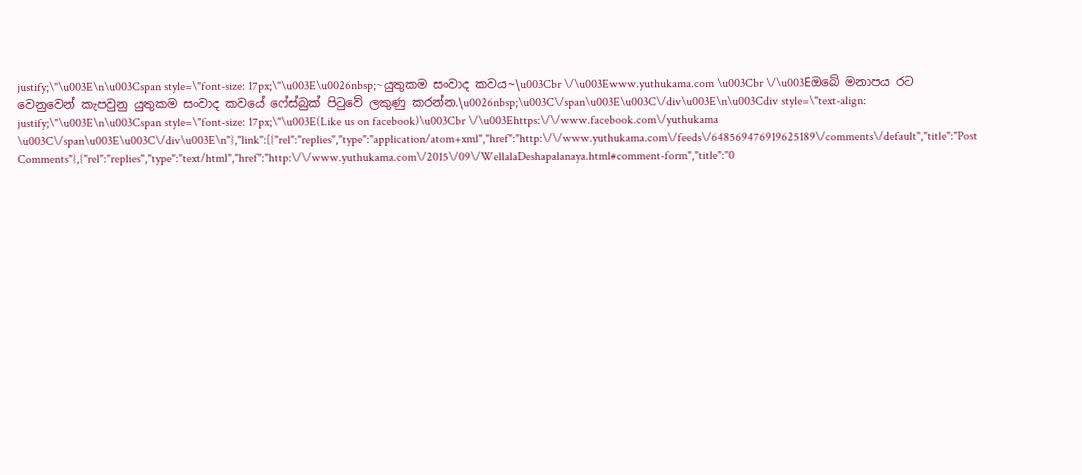justify;\"\u003E\n\u003Cspan style=\"font-size: 17px;\"\u003E\u0026nbsp;~යුතුකම සංවාද කවය~\u003Cbr \/\u003Ewww.yuthukama.com \u003Cbr \/\u003Eඔබේ මනාපය රට වෙනුවෙන් කැපවුනු යුතුකම සංවාද කවයේ ෆේස්බුක් පිටුවේ ලකුණු කරන්න.\u0026nbsp;\u003C\/span\u003E\u003C\/div\u003E\n\u003Cdiv style=\"text-align: justify;\"\u003E\n\u003Cspan style=\"font-size: 17px;\"\u003E(Like us on facebook)\u003Cbr \/\u003Ehttps:\/\/www.facebook.com\/yuthukama \u003C\/span\u003E\u003C\/div\u003E\n"},"link":[{"rel":"replies","type":"application/atom+xml","href":"http:\/\/www.yuthukama.com\/feeds\/648569476919625189\/comments\/default","title":"Post Comments"},{"rel":"replies","type":"text/html","href":"http:\/\/www.yuthukama.com\/2015\/09\/WellalaDeshapalanaya.html#comment-form","title":"0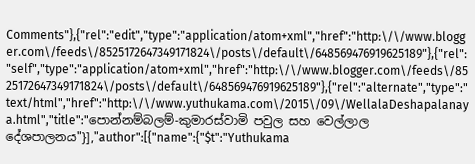Comments"},{"rel":"edit","type":"application/atom+xml","href":"http:\/\/www.blogger.com\/feeds\/8525172647349171824\/posts\/default\/648569476919625189"},{"rel":"self","type":"application/atom+xml","href":"http:\/\/www.blogger.com\/feeds\/8525172647349171824\/posts\/default\/648569476919625189"},{"rel":"alternate","type":"text/html","href":"http:\/\/www.yuthukama.com\/2015\/09\/WellalaDeshapalanaya.html","title":"පොන්නම්බලම්-කුමාරස්වාමි පවුල සහ වෙල්ලාල දේශපාලනය"}],"author":[{"name":{"$t":"Yuthukama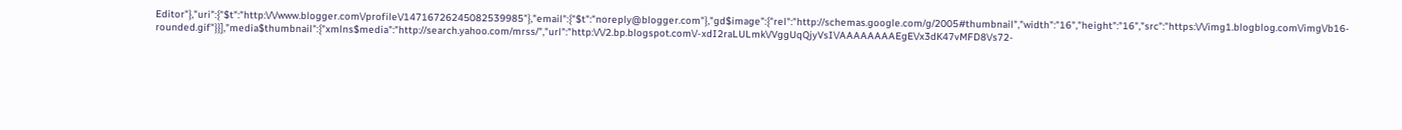Editor"},"uri":{"$t":"http:\/\/www.blogger.com\/profile\/14716726245082539985"},"email":{"$t":"noreply@blogger.com"},"gd$image":{"rel":"http://schemas.google.com/g/2005#thumbnail","width":"16","height":"16","src":"https:\/\/img1.blogblog.com\/img\/b16-rounded.gif"}}],"media$thumbnail":{"xmlns$media":"http://search.yahoo.com/mrss/","url":"http:\/\/2.bp.blogspot.com\/-xdI2raLULmk\/VggUqQjyVsI\/AAAAAAAAEgE\/x3dK47vMFD8\/s72-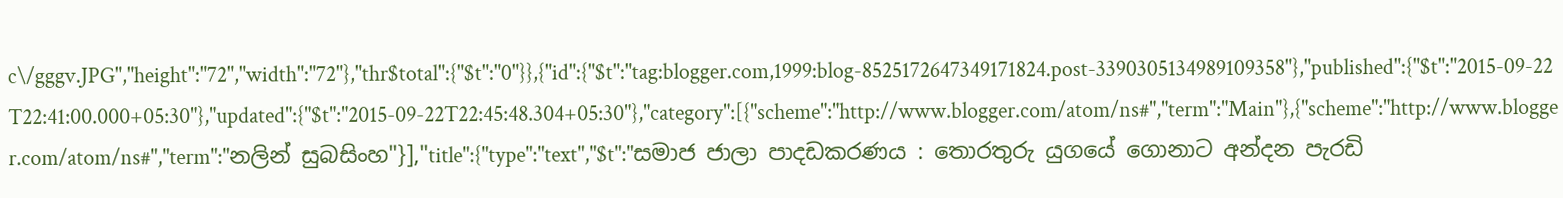c\/gggv.JPG","height":"72","width":"72"},"thr$total":{"$t":"0"}},{"id":{"$t":"tag:blogger.com,1999:blog-8525172647349171824.post-3390305134989109358"},"published":{"$t":"2015-09-22T22:41:00.000+05:30"},"updated":{"$t":"2015-09-22T22:45:48.304+05:30"},"category":[{"scheme":"http://www.blogger.com/atom/ns#","term":"Main"},{"scheme":"http://www.blogger.com/atom/ns#","term":"නලින් සුබසිංහ"}],"title":{"type":"text","$t":"සමාජ ජාලා පාදඩකරණය : තොරතුරු යුගයේ ගොනාට අන්දන පැරඩි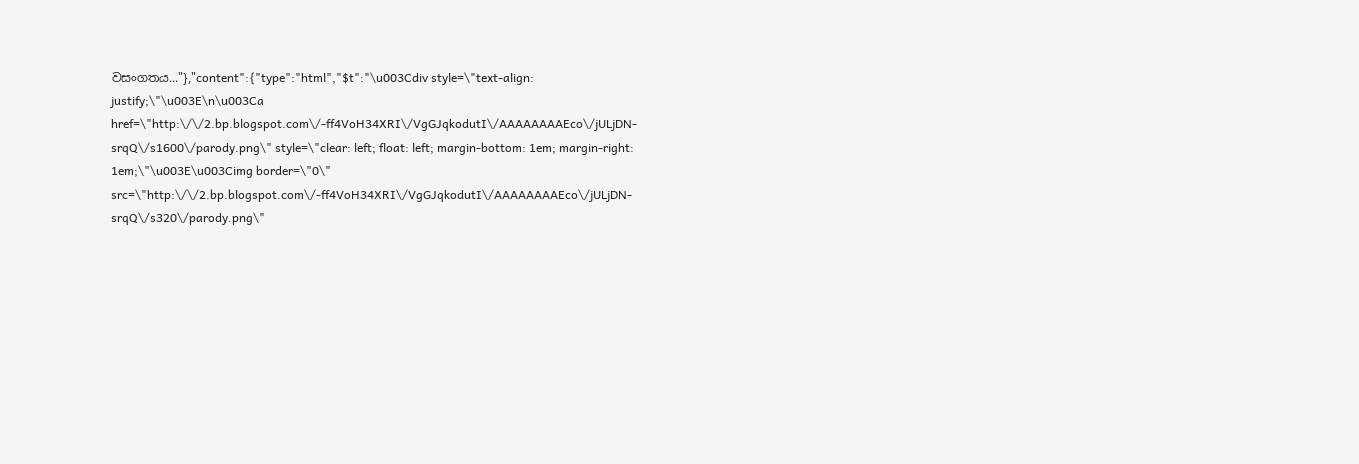වසංගතය..."},"content":{"type":"html","$t":"\u003Cdiv style=\"text-align: justify;\"\u003E\n\u003Ca href=\"http:\/\/2.bp.blogspot.com\/-ff4VoH34XRI\/VgGJqkodutI\/AAAAAAAAEco\/jULjDN-srqQ\/s1600\/parody.png\" style=\"clear: left; float: left; margin-bottom: 1em; margin-right: 1em;\"\u003E\u003Cimg border=\"0\" src=\"http:\/\/2.bp.blogspot.com\/-ff4VoH34XRI\/VgGJqkodutI\/AAAAAAAAEco\/jULjDN-srqQ\/s320\/parody.png\"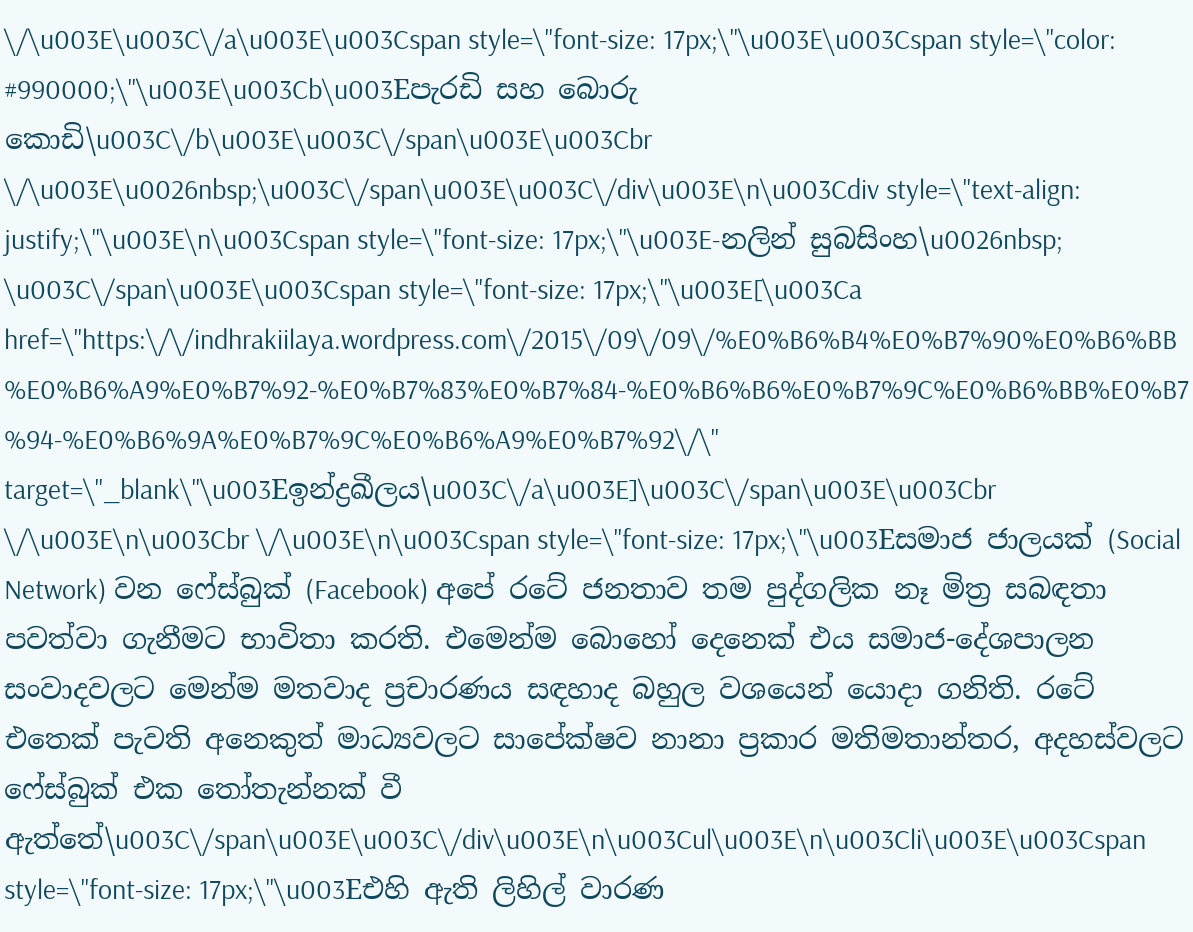\/\u003E\u003C\/a\u003E\u003Cspan style=\"font-size: 17px;\"\u003E\u003Cspan style=\"color: #990000;\"\u003E\u003Cb\u003Eපැරඩි සහ බොරු කොඩි\u003C\/b\u003E\u003C\/span\u003E\u003Cbr \/\u003E\u0026nbsp;\u003C\/span\u003E\u003C\/div\u003E\n\u003Cdiv style=\"text-align: justify;\"\u003E\n\u003Cspan style=\"font-size: 17px;\"\u003E-නලින් සුබසිංහ\u0026nbsp; \u003C\/span\u003E\u003Cspan style=\"font-size: 17px;\"\u003E[\u003Ca href=\"https:\/\/indhrakiilaya.wordpress.com\/2015\/09\/09\/%E0%B6%B4%E0%B7%90%E0%B6%BB%E0%B6%A9%E0%B7%92-%E0%B7%83%E0%B7%84-%E0%B6%B6%E0%B7%9C%E0%B6%BB%E0%B7%94-%E0%B6%9A%E0%B7%9C%E0%B6%A9%E0%B7%92\/\" target=\"_blank\"\u003Eඉන්ද්‍රඛීලය\u003C\/a\u003E]\u003C\/span\u003E\u003Cbr \/\u003E\n\u003Cbr \/\u003E\n\u003Cspan style=\"font-size: 17px;\"\u003Eසමාජ ජාලයක් (Social Network) වන ෆේස්බුක් (Facebook) අපේ රටේ ජනතාව තම පුද්ගලික නෑ මිත්‍ර සබඳතා පවත්වා ගැනීමට භාවිතා කරති. එමෙන්ම බොහෝ දෙනෙක් එය සමාජ-දේශපාලන සංවාදවලට මෙන්ම මතවාද ප්‍රචාරණය සඳහාද බහුල වශයෙන් යොදා ගනිති. රටේ එතෙක් පැවති අනෙකුත් මාධ්‍යවලට සාපේක්ෂව නානා ප්‍රකාර මතිමතාන්තර, අදහස්වලට ෆේස්බුක් එක තෝතැන්නක් වී ඇත්තේ\u003C\/span\u003E\u003C\/div\u003E\n\u003Cul\u003E\n\u003Cli\u003E\u003Cspan style=\"font-size: 17px;\"\u003Eඑහි ඇති ලිහිල් වාරණ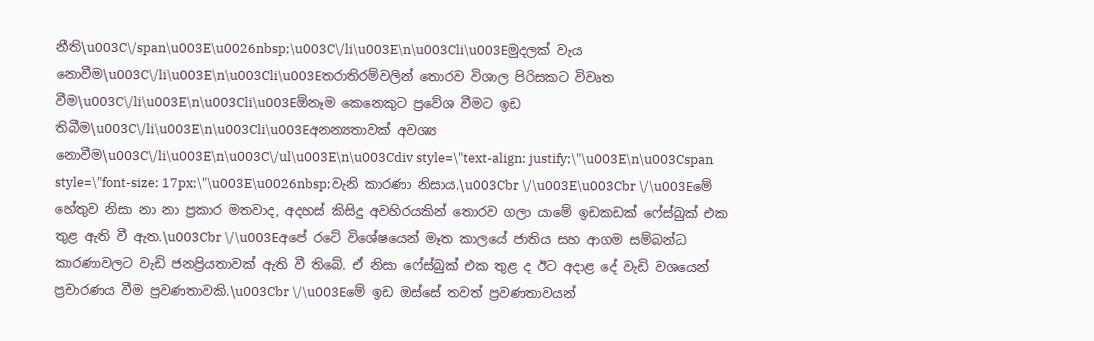නීති\u003C\/span\u003E\u0026nbsp;\u003C\/li\u003E\n\u003Cli\u003Eමුදලක් වැය නොවීම\u003C\/li\u003E\n\u003Cli\u003Eතරාතිරම්වලින් තොරව විශාල පිරිසකට විවෘත වීම\u003C\/li\u003E\n\u003Cli\u003Eඕනෑම කෙනෙකුට ප්‍රවේශ වීමට ඉඩ තිබීම\u003C\/li\u003E\n\u003Cli\u003Eඅනන්‍යතාවක් අවශ්‍ය නොවීම\u003C\/li\u003E\n\u003C\/ul\u003E\n\u003Cdiv style=\"text-align: justify;\"\u003E\n\u003Cspan style=\"font-size: 17px;\"\u003E\u0026nbsp;වැනි කාරණා නිසාය.\u003Cbr \/\u003E\u003Cbr \/\u003Eමේ හේතුව නිසා නා නා ප්‍රකාර මතවාද, අදහස් කිසිදු අවහිරයකින් තොරව ගලා යාමේ ඉඩකඩක් ෆේස්බුක් එක තුළ ඇති වී ඇත.\u003Cbr \/\u003Eඅපේ රටේ විශේෂයෙන් මෑත කාලයේ ජාතිය සහ ආගම සම්බන්ධ කාරණාවලට වැඩි ජනප්‍රියතාවක් ඇති වී තිබේ. ඒ නිසා ෆේස්බුක් එක තුළ ද ඊට අදාළ දේ වැඩි වශයෙන් ප්‍රචාරණය වීම ප්‍රවණතාවකි.\u003Cbr \/\u003Eමේ ඉඩ ඔස්සේ තවත් ප්‍රවණතාවයන්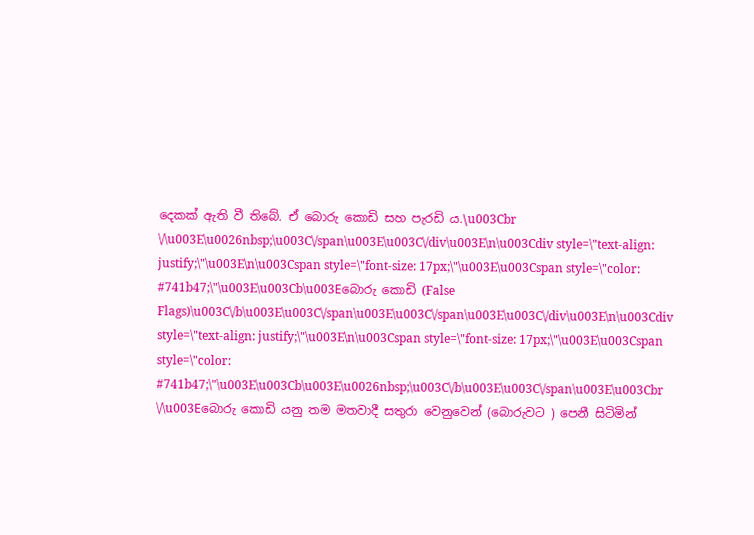දෙකක් ඇති වී තිබේ. ඒ බොරු කොඩි සහ පැරඩි ය.\u003Cbr \/\u003E\u0026nbsp;\u003C\/span\u003E\u003C\/div\u003E\n\u003Cdiv style=\"text-align: justify;\"\u003E\n\u003Cspan style=\"font-size: 17px;\"\u003E\u003Cspan style=\"color: #741b47;\"\u003E\u003Cb\u003Eබොරු කොඩි (False Flags)\u003C\/b\u003E\u003C\/span\u003E\u003C\/span\u003E\u003C\/div\u003E\n\u003Cdiv style=\"text-align: justify;\"\u003E\n\u003Cspan style=\"font-size: 17px;\"\u003E\u003Cspan style=\"color: #741b47;\"\u003E\u003Cb\u003E\u0026nbsp;\u003C\/b\u003E\u003C\/span\u003E\u003Cbr \/\u003Eබොරු කොඩි යනු තම මතවාදී සතුරා වෙනුවෙන් (බොරුවට ) පෙනී සිටිමින්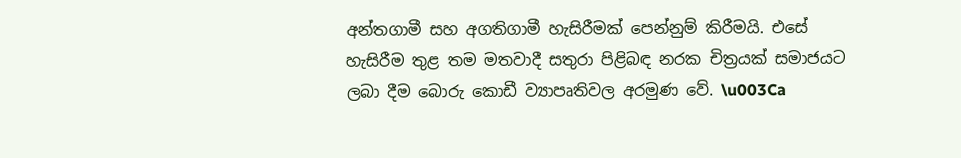අන්තගාමී සහ අගතිගාමී හැසිරීමක් පෙන්නුම් කිරීමයි. එසේ හැසිරීම තුළ තම මතවාදී සතුරා පිළිබඳ නරක චිත්‍රයක් සමාජයට ලබා දීම බොරු කොඩී ව්‍යාපෘතිවල අරමුණ වේ. \u003Ca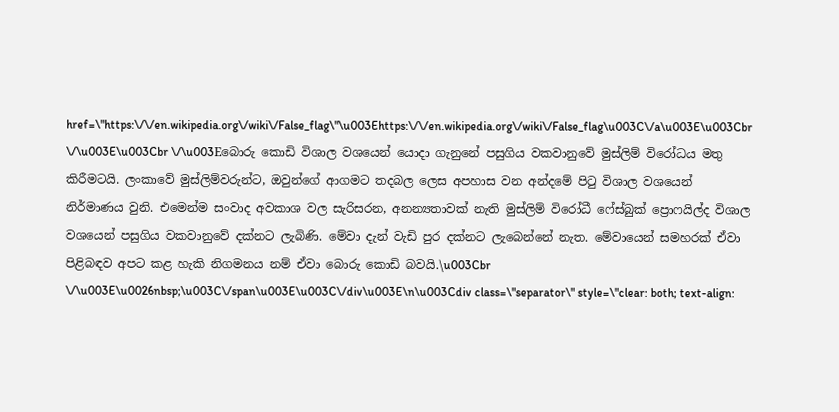href=\"https:\/\/en.wikipedia.org\/wiki\/False_flag\"\u003Ehttps:\/\/en.wikipedia.org\/wiki\/False_flag\u003C\/a\u003E\u003Cbr \/\u003E\u003Cbr \/\u003Eබොරු කොඩි විශාල වශයෙන් යොදා ගැනුනේ පසුගිය වකවානුවේ මුස්ලිම් විරෝධය මතු කිරීමටයි. ලංකාවේ මුස්ලිම්වරුන්ට, ඔවුන්ගේ ආගමට තදබල ලෙස අපහාස වන අන්දමේ පිටු විශාල වශයෙන් නිර්මාණය වුනි. එමෙන්ම සංවාද අවකාශ වල සැරිසරන, අනන්‍යතාවක් නැති මුස්ලිම් විරෝධී ෆේස්බුක් ප්‍රොෆයිල්ද විශාල වශයෙන් පසුගිය වකවානුවේ දක්නට ලැබිණි. මේවා දැන් වැඩි පුර දක්නට ලැබෙන්නේ නැත. මේවායෙන් සමහරක් ඒවා පිළිබඳව අපට කළ හැකි නිගමනය නම් ඒවා බොරු කොඩි බවයි.\u003Cbr \/\u003E\u0026nbsp;\u003C\/span\u003E\u003C\/div\u003E\n\u003Cdiv class=\"separator\" style=\"clear: both; text-align: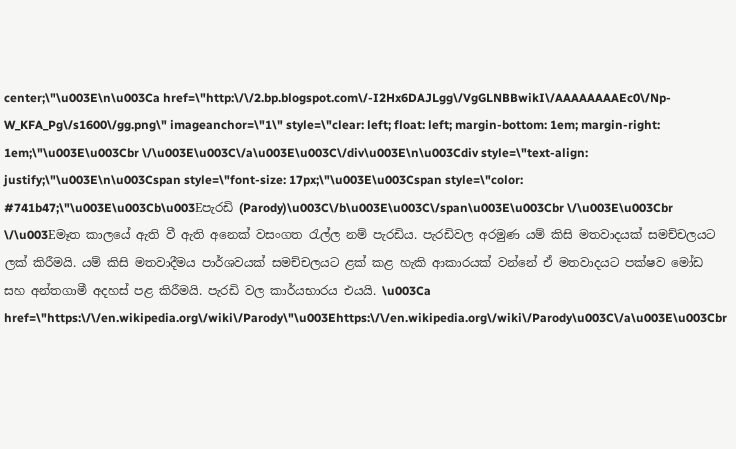center;\"\u003E\n\u003Ca href=\"http:\/\/2.bp.blogspot.com\/-I2Hx6DAJLgg\/VgGLNBBwikI\/AAAAAAAAEc0\/Np-W_KFA_Pg\/s1600\/gg.png\" imageanchor=\"1\" style=\"clear: left; float: left; margin-bottom: 1em; margin-right: 1em;\"\u003E\u003Cbr \/\u003E\u003C\/a\u003E\u003C\/div\u003E\n\u003Cdiv style=\"text-align: justify;\"\u003E\n\u003Cspan style=\"font-size: 17px;\"\u003E\u003Cspan style=\"color: #741b47;\"\u003E\u003Cb\u003Eපැරඩි (Parody)\u003C\/b\u003E\u003C\/span\u003E\u003Cbr \/\u003E\u003Cbr \/\u003Eමෑත කාලයේ ඇති වී ඇති අනෙක් වසංගත රැල්ල නම් පැරඩිය. පැරඩිවල අරමුණ යම් කිසි මතවාදයක් සමච්චලයට ලක් කිරීමයි. යම් කිසි මතවාදීමය පාර්ශවයක් සමච්චලයට ළක් කළ හැකි ආකාරයක් වන්නේ ඒ මතවාදයට පක්ෂව මෝඩ සහ අන්තගාමී අදහස් පළ කිරීමයි. පැරඩි වල කාර්යභාරය එයයි. \u003Ca href=\"https:\/\/en.wikipedia.org\/wiki\/Parody\"\u003Ehttps:\/\/en.wikipedia.org\/wiki\/Parody\u003C\/a\u003E\u003Cbr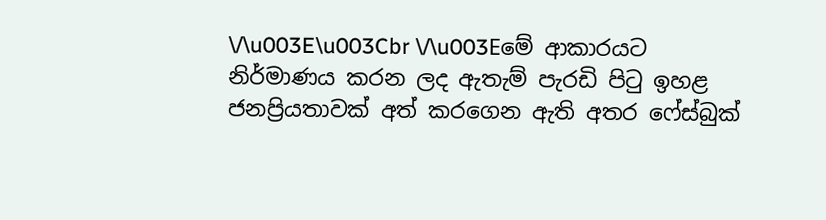\/\u003E\u003Cbr \/\u003Eමේ ආකාරයට නිර්මාණය කරන ලද ඇතැම් පැරඩි පිටු ඉහළ ජනප්‍රියතාවක් අත් කරගෙන ඇති අතර ෆේස්බුක්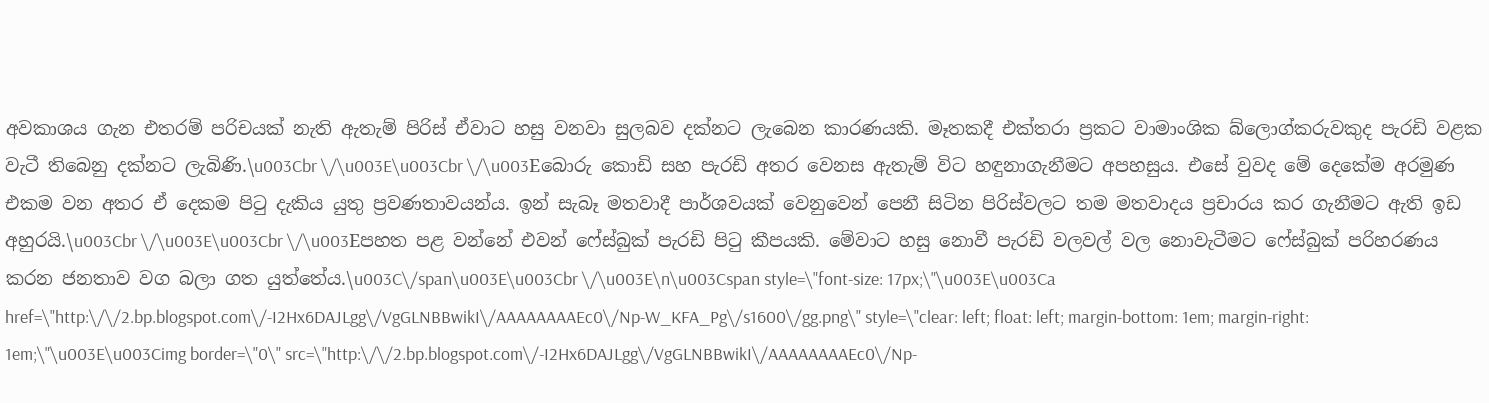අවකාශය ගැන එතරම් පරිචයක් නැති ඇතැම් පිරිස් ඒවාට හසු වනවා සුලබව දක්නට ලැබෙන කාරණයකි. මෑතකදී එක්තරා ප්‍රකට වාමාංශික බ්ලොග්කරුවකුද පැරඩි වළක වැටී තිබෙනු දක්නට ලැබිණි.\u003Cbr \/\u003E\u003Cbr \/\u003Eබොරු කොඩි සහ පැරඩි අතර වෙනස ඇතැම් විට හඳුනාගැනීමට අපහසුය. එසේ වුවද මේ දෙකේම අරමුණ එකම වන අතර ඒ දෙකම පිටු දැකිය යුතු ප්‍රවණතාවයන්ය. ඉන් සැබෑ මතවාදී පාර්ශවයක් වෙනුවෙන් පෙනී සිටින පිරිස්වලට තම මතවාදය ප්‍රචාරය කර ගැනීමට ඇති ඉඩ අහුරයි.\u003Cbr \/\u003E\u003Cbr \/\u003Eපහත පළ වන්නේ එවන් ෆේස්බුක් පැරඩි පිටු කීපයකි. මේවාට හසු නොවී පැරඩි වලවල් වල නොවැටීමට ෆේස්බුක් පරිහරණය කරන ජනතාව වග බලා ගත යුත්තේය.\u003C\/span\u003E\u003Cbr \/\u003E\n\u003Cspan style=\"font-size: 17px;\"\u003E\u003Ca href=\"http:\/\/2.bp.blogspot.com\/-I2Hx6DAJLgg\/VgGLNBBwikI\/AAAAAAAAEc0\/Np-W_KFA_Pg\/s1600\/gg.png\" style=\"clear: left; float: left; margin-bottom: 1em; margin-right: 1em;\"\u003E\u003Cimg border=\"0\" src=\"http:\/\/2.bp.blogspot.com\/-I2Hx6DAJLgg\/VgGLNBBwikI\/AAAAAAAAEc0\/Np-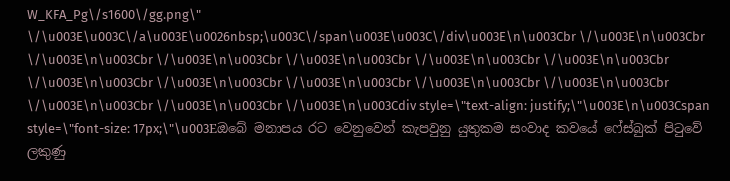W_KFA_Pg\/s1600\/gg.png\" \/\u003E\u003C\/a\u003E\u0026nbsp;\u003C\/span\u003E\u003C\/div\u003E\n\u003Cbr \/\u003E\n\u003Cbr \/\u003E\n\u003Cbr \/\u003E\n\u003Cbr \/\u003E\n\u003Cbr \/\u003E\n\u003Cbr \/\u003E\n\u003Cbr \/\u003E\n\u003Cbr \/\u003E\n\u003Cbr \/\u003E\n\u003Cbr \/\u003E\n\u003Cbr \/\u003E\n\u003Cbr \/\u003E\n\u003Cbr \/\u003E\n\u003Cbr \/\u003E\n\u003Cdiv style=\"text-align: justify;\"\u003E\n\u003Cspan style=\"font-size: 17px;\"\u003Eඔබේ මනාපය රට වෙනුවෙන් කැපවුනු යුතුකම සංවාද කවයේ ෆේස්බුක් පිටුවේ ලකුණු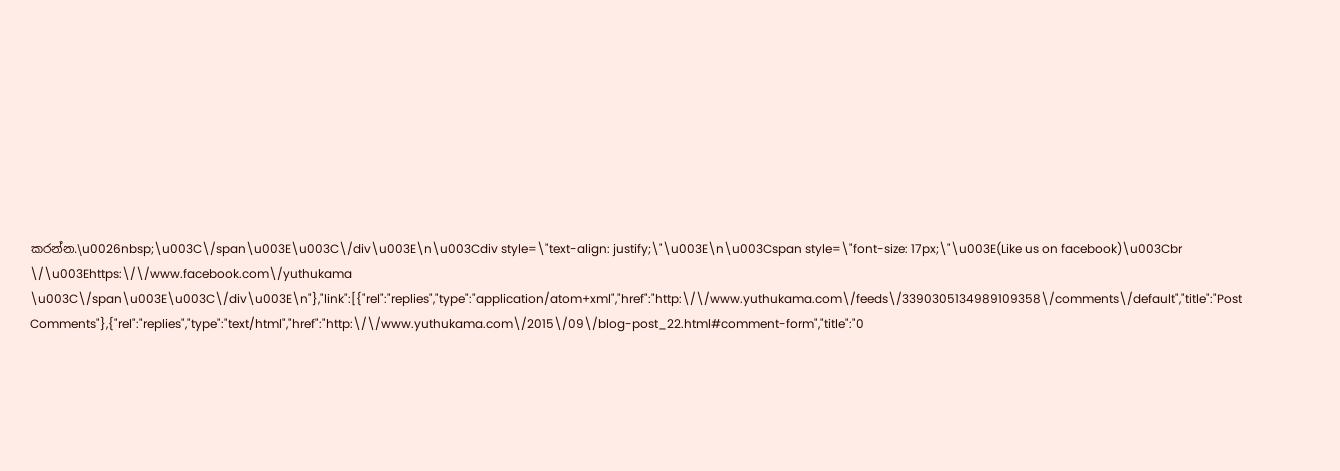කරන්න.\u0026nbsp;\u003C\/span\u003E\u003C\/div\u003E\n\u003Cdiv style=\"text-align: justify;\"\u003E\n\u003Cspan style=\"font-size: 17px;\"\u003E(Like us on facebook)\u003Cbr \/\u003Ehttps:\/\/www.facebook.com\/yuthukama \u003C\/span\u003E\u003C\/div\u003E\n"},"link":[{"rel":"replies","type":"application/atom+xml","href":"http:\/\/www.yuthukama.com\/feeds\/3390305134989109358\/comments\/default","title":"Post Comments"},{"rel":"replies","type":"text/html","href":"http:\/\/www.yuthukama.com\/2015\/09\/blog-post_22.html#comment-form","title":"0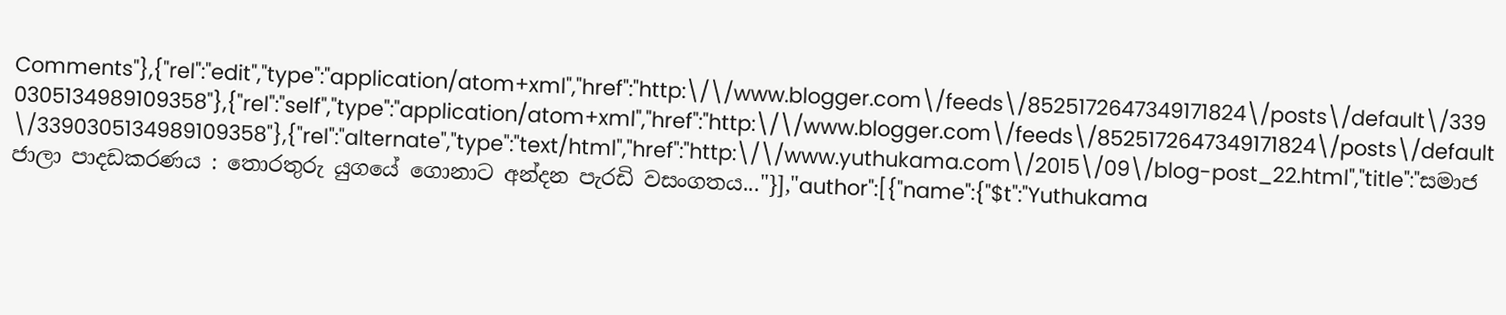Comments"},{"rel":"edit","type":"application/atom+xml","href":"http:\/\/www.blogger.com\/feeds\/8525172647349171824\/posts\/default\/3390305134989109358"},{"rel":"self","type":"application/atom+xml","href":"http:\/\/www.blogger.com\/feeds\/8525172647349171824\/posts\/default\/3390305134989109358"},{"rel":"alternate","type":"text/html","href":"http:\/\/www.yuthukama.com\/2015\/09\/blog-post_22.html","title":"සමාජ ජාලා පාදඩකරණය : තොරතුරු යුගයේ ගොනාට අන්දන පැරඩි වසංගතය..."}],"author":[{"name":{"$t":"Yuthukama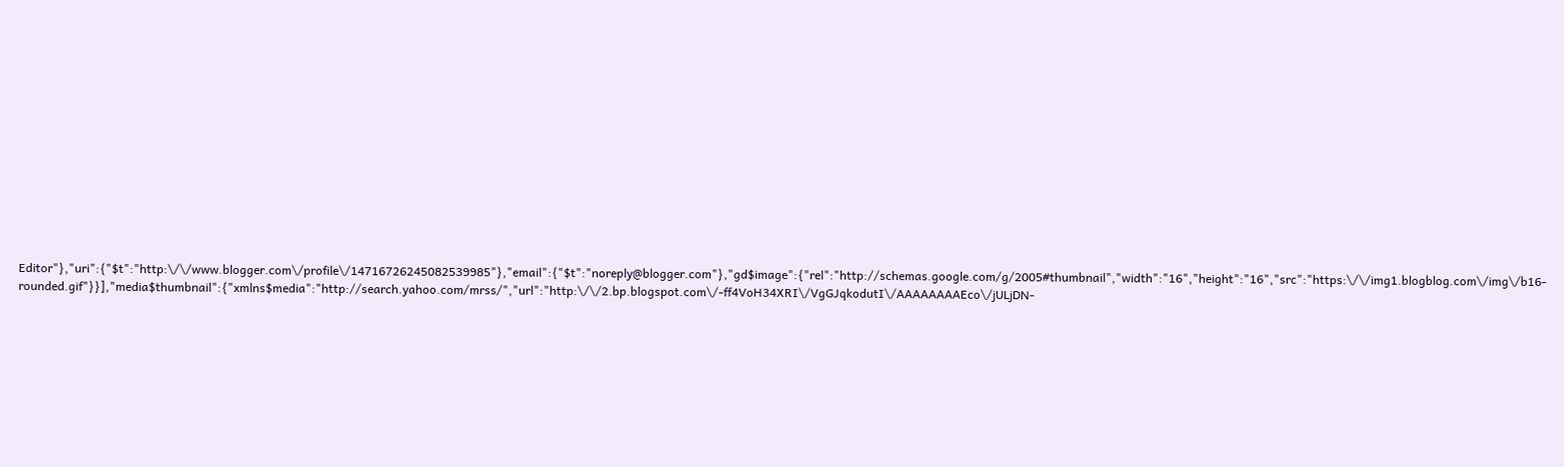Editor"},"uri":{"$t":"http:\/\/www.blogger.com\/profile\/14716726245082539985"},"email":{"$t":"noreply@blogger.com"},"gd$image":{"rel":"http://schemas.google.com/g/2005#thumbnail","width":"16","height":"16","src":"https:\/\/img1.blogblog.com\/img\/b16-rounded.gif"}}],"media$thumbnail":{"xmlns$media":"http://search.yahoo.com/mrss/","url":"http:\/\/2.bp.blogspot.com\/-ff4VoH34XRI\/VgGJqkodutI\/AAAAAAAAEco\/jULjDN-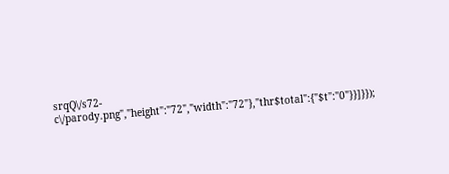srqQ\/s72-c\/parody.png","height":"72","width":"72"},"thr$total":{"$t":"0"}}]}});